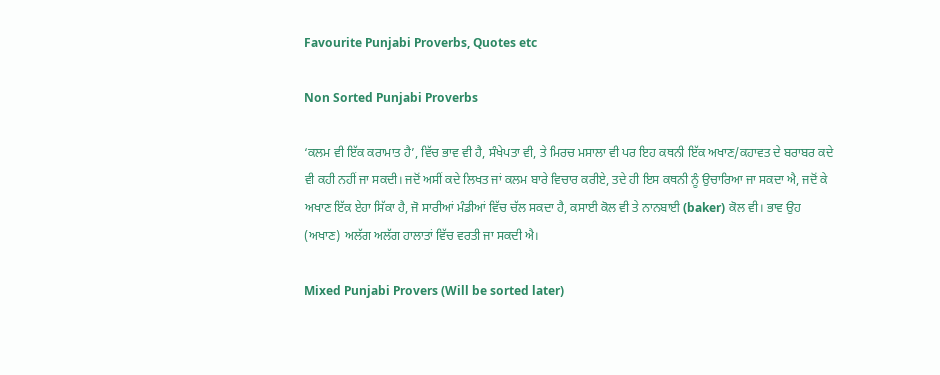Favourite Punjabi Proverbs, Quotes etc

Non Sorted Punjabi Proverbs

‘ਕਲਮ ਵੀ ਇੱਕ ਕਰਾਮਾਤ ਹੈ’, ਵਿੱਚ ਭਾਵ ਵੀ ਹੈ, ਸੰਖੇਪਤਾ ਵੀ, ਤੇ ਮਿਰਚ ਮਸਾਲਾ ਵੀ ਪਰ ਇਹ ਕਥਨੀ ਇੱਕ ਅਖਾਣ/ਕਹਾਵਤ ਦੇ ਬਰਾਬਰ ਕਦੇ ਵੀ ਕਹੀ ਨਹੀਂ ਜਾ ਸਕਦੀ। ਜਦੋਂ ਅਸੀਂ ਕਦੇ ਲਿਖਤ ਜਾਂ ਕਲਮ ਬਾਰੇ ਵਿਚਾਰ ਕਰੀਏ, ਤਦੇ ਹੀ ਇਸ ਕਥਨੀ ਨੂੰ ਉਚਾਰਿਆ ਜਾ ਸਕਦਾ ਐ, ਜਦੋਂ ਕੇ ਅਖਾਣ ਇੱਕ ਏਹਾ ਸਿੱਕਾ ਹੈ, ਜੋ ਸਾਰੀਆਂ ਮੰਡੀਆਂ ਵਿੱਚ ਚੱਲ ਸਕਦਾ ਹੈ, ਕਸਾਈ ਕੋਲ ਵੀ ਤੇ ਨਾਨਬਾਈ (baker) ਕੋਲ ਵੀ। ਭਾਵ ਉਹ (ਅਖਾਣ) ਅਲੱਗ ਅਲੱਗ ਹਾਲਾਤਾਂ ਵਿੱਚ ਵਰਤੀ ਜਾ ਸਕਦੀ ਐ।

Mixed Punjabi Provers (Will be sorted later)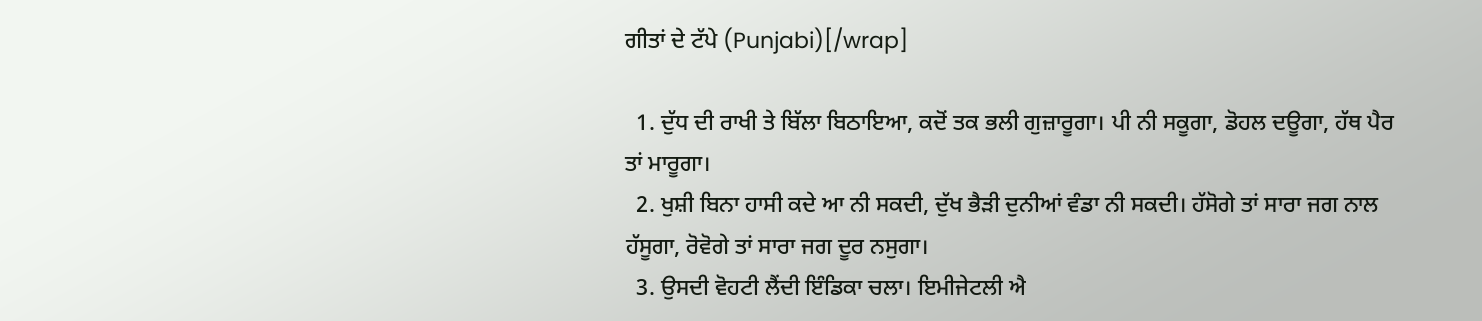ਗੀਤਾਂ ਦੇ ਟੱਪੇ (Punjabi)[/wrap]

  1. ਦੁੱਧ ਦੀ ਰਾਖੀ ਤੇ ਬਿੱਲਾ ਬਿਠਾਇਆ, ਕਦੋਂ ਤਕ ਭਲੀ ਗੁਜ਼ਾਰੂਗਾ। ਪੀ ਨੀ ਸਕੂਗਾ, ਡੋਹਲ ਦਊਗਾ, ਹੱਥ ਪੈਰ ਤਾਂ ਮਾਰੂਗਾ।
  2. ਖੁਸ਼ੀ ਬਿਨਾ ਹਾਸੀ ਕਦੇ ਆ ਨੀ ਸਕਦੀ, ਦੁੱਖ ਭੈੜੀ ਦੁਨੀਆਂ ਵੰਡਾ ਨੀ ਸਕਦੀ। ਹੱਸੋਗੇ ਤਾਂ ਸਾਰਾ ਜਗ ਨਾਲ ਹੱਸੂਗਾ, ਰੋਵੋਗੇ ਤਾਂ ਸਾਰਾ ਜਗ ਦੂਰ ਨਸੁਗਾ।
  3. ਉਸਦੀ ਵੋਹਟੀ ਲੈਂਦੀ ਇੰਡਿਕਾ ਚਲਾ। ਇਮੀਜੇਟਲੀ ਐ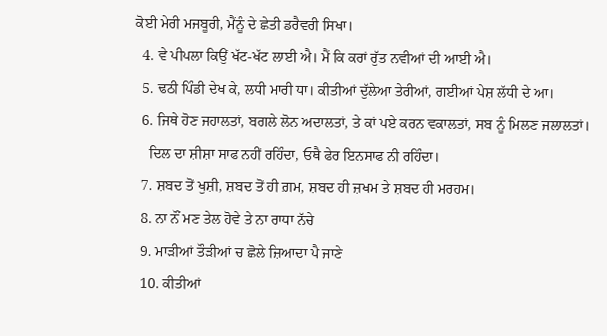ਕੋਈ ਮੇਰੀ ਮਜਬੂਰੀ, ਮੈਂਨੂੰ ਦੇ ਛੇਤੀ ਡਰੈਵਰੀ ਸਿਖਾ।
  4. ਵੇ ਪੀਪਲਾ ਕਿਉਂ ਖੱਟ-ਖੱਟ ਲਾਈ ਐ। ਮੈਂ ਕਿ ਕਰਾਂ ਰੁੱਤ ਨਵੀਆਂ ਦੀ ਆਈ ਐ।
  5. ਢਠੀ ਪਿੰਡੀ ਦੇਖ ਕੇ, ਲਧੀ ਮਾਰੀ ਧਾ। ਕੀਤੀਆਂ ਦੁੱਲੇਆ ਤੇਰੀਆਂ, ਗਈਆਂ ਪੇਸ਼ ਲੱਧੀ ਦੇ ਆ।
  6. ਜਿਥੇ ਹੋਣ ਜਹਾਲਤਾਂ, ਬਗਲੇ ਲੋਨ ਅਦਾਲਤਾਂ, ਤੇ ਕਾਂ ਪਏ ਕਰਨ ਵਕਾਲਤਾਂ, ਸਬ ਨੂੰ ਮਿਲਣ ਜਲਾਲਤਾਂ।
    ਦਿਲ ਦਾ ਸ਼ੀਸ਼ਾ ਸਾਫ ਨਹੀਂ ਰਹਿੰਦਾ, ਓਥੈ ਫੇਰ ਇਨਸਾਫ ਨੀ ਰਹਿੰਦਾ।
  7. ਸ਼ਬਦ ਤੋਂ ਖੁਸ਼ੀ, ਸ਼ਬਦ ਤੋਂ ਹੀ ਗ਼ਮ, ਸ਼ਬਦ ਹੀ ਜ਼ਖਮ ਤੇ ਸ਼ਬਦ ਹੀ ਮਰਹਮ।
  8. ਨਾ ਨੌਂ ਮਣ ਤੇਲ ਹੋਵੇ ਤੇ ਨਾ ਰਾਧਾ ਨੱਚੇ
  9. ਮਾੜੀਆਂ ਤੌੜੀਆਂ ਚ ਛੋਲੇ ਜ਼ਿਆਦਾ ਪੈ ਜਾਣੇ
  10. ਕੀਤੀਆਂ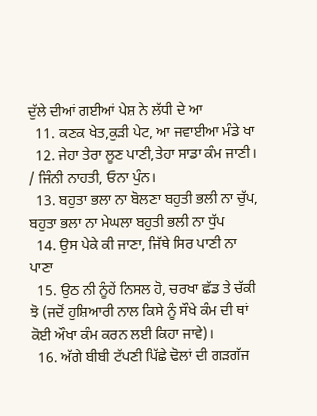ਦੁੱਲੇ ਦੀਆਂ ਗਈਆਂ ਪੇਸ਼ ਨੇ ਲੱਧੀ ਦੇ ਆ
  11. ਕਣਕ ਖੇਤ,ਕੁੜੀ ਪੇਟ, ਆ ਜਵਾਈਆ ਮੰਡੇ ਖਾ
  12. ਜੇਹਾ ਤੇਰਾ ਲੂਣ ਪਾਣੀ,ਤੇਹਾ ਸਾਡਾ ਕੰਮ ਜਾਣੀ। / ਜਿੰਨੀ ਨਾਹਤੀ, ਓਨਾ ਪੁੰਨ।
  13. ਬਹੁਤਾ ਭਲਾ ਨਾ ਬੋਲਣਾ ਬਹੁਤੀ ਭਲੀ ਨਾ ਚੁੱਪ, ਬਹੁਤਾ ਭਲਾ ਨਾ ਮੇਘਲਾ ਬਹੁਤੀ ਭਲੀ ਨਾ ਧੁੱਪ
  14. ਉਸ ਪੇਕੇ ਕੀ ਜਾਣਾ, ਜਿੱਥੇ ਸਿਰ ਪਾਣੀ ਨਾ ਪਾਣਾ
  15. ਉਠ ਨੀ ਨੂੰਹੇਂ ਨਿਸਲ ਹੋ, ਚਰਖਾ ਛੱਡ ਤੇ ਚੱਕੀ ਝੋ (ਜਦੋਂ ਹੁਸ਼ਿਆਰੀ ਨਾਲ ਕਿਸੇ ਨੂੰ ਸੌਖੇ ਕੰਮ ਦੀ ਥਾਂ ਕੋਈ ਔਖਾ ਕੰਮ ਕਰਨ ਲਈ ਕਿਹਾ ਜਾਵੇ)।
  16. ਅੱਗੇ ਬੀਬੀ ਟੱਪਣੀ ਪਿੱਛੇ ਢੋਲਾਂ ਦੀ ਗੜਗੱਜ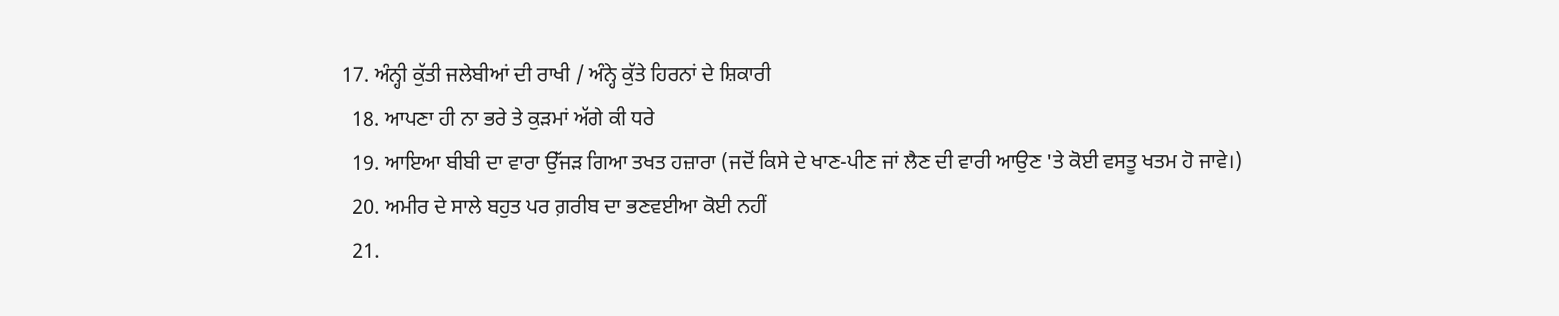17. ਅੰਨ੍ਹੀ ਕੁੱਤੀ ਜਲੇਬੀਆਂ ਦੀ ਰਾਖੀ / ਅੰਨ੍ਹੇ ਕੁੱਤੇ ਹਿਰਨਾਂ ਦੇ ਸ਼ਿਕਾਰੀ
  18. ਆਪਣਾ ਹੀ ਨਾ ਭਰੇ ਤੇ ਕੁੜਮਾਂ ਅੱਗੇ ਕੀ ਧਰੇ
  19. ਆਇਆ ਬੀਬੀ ਦਾ ਵਾਰਾ ਉੱਜੜ ਗਿਆ ਤਖਤ ਹਜ਼ਾਰਾ (ਜਦੋਂ ਕਿਸੇ ਦੇ ਖਾਣ-ਪੀਣ ਜਾਂ ਲੈਣ ਦੀ ਵਾਰੀ ਆਉਣ 'ਤੇ ਕੋਈ ਵਸਤੂ ਖਤਮ ਹੋ ਜਾਵੇ।)
  20. ਅਮੀਰ ਦੇ ਸਾਲੇ ਬਹੁਤ ਪਰ ਗ਼ਰੀਬ ਦਾ ਭਣਵਈਆ ਕੋਈ ਨਹੀਂ
  21.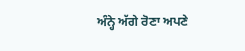ਅੰਨ੍ਹੇ ਅੱਗੇ ਰੋਣਾ ਅਪਣੇ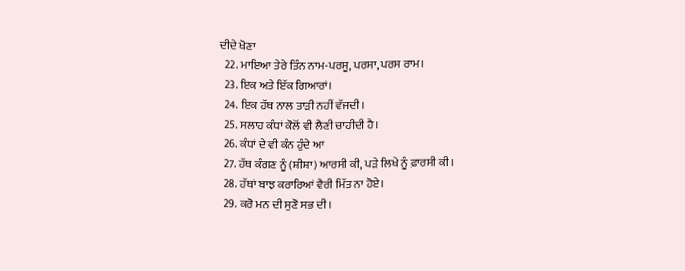ਦੀਦੇ ਖੋਣਾ
  22. ਮਾਇਆ ਤੇਰੇ ਤਿੰਨ ਨਾਮ-ਪਰਸੂ, ਪਰਸਾ, ਪਰਸ ਰਾਮ।
  23. ਇਕ ਅਤੇ ਇੱਕ ਗਿਆਰਾਂ।
  24. ਇਕ ਹੱਥ ਨਾਲ ਤਾੜੀ ਨਹੀਂ ਵੱਜਦੀ।
  25. ਸਲਾਹ ਕੰਧਾਂ ਕੋਲੋਂ ਵੀ ਲੈਣੀ ਚਾਹੀਦੀ ਹੈ।
  26. ਕੰਧਾਂ ਦੇ ਵੀ ਕੰਨ ਹੁੰਦੇ ਆ
  27. ਹੱਥ ਕੰਗਣ ਨੂੰ (ਸ਼ੀਸ਼ਾ) ਆਰਸੀ ਕੀ, ਪੜੇ ਲਿਖੇ ਨੂੰ ਫ਼ਾਰਸੀ ਕੀ।
  28. ਹੱਥਾਂ ਬਾਝ ਕਰਾਰਿਆਂ ਵੈਰੀ ਮਿੱਤ ਨਾ ਹੋਏ।
  29. ਕਰੋ ਮਨ ਦੀ ਸੁਣੋ ਸਭ ਦੀ।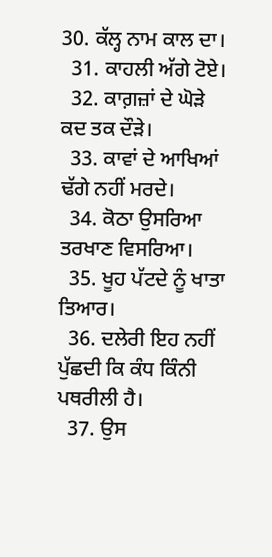30. ਕੱਲ੍ਹ ਨਾਮ ਕਾਲ ਦਾ।
  31. ਕਾਹਲੀ ਅੱਗੇ ਟੋਏ।
  32. ਕਾਗ਼ਜ਼ਾਂ ਦੇ ਘੋੜੇ ਕਦ ਤਕ ਦੌੜੇ।
  33. ਕਾਵਾਂ ਦੇ ਆਖਿਆਂ ਢੱਗੇ ਨਹੀਂ ਮਰਦੇ।
  34. ਕੋਠਾ ਉਸਰਿਆ ਤਰਖਾਣ ਵਿਸਰਿਆ।
  35. ਖੂਹ ਪੱਟਦੇ ਨੂੰ ਖਾਤਾ ਤਿਆਰ।
  36. ਦਲੇਰੀ ਇਹ ਨਹੀਂ ਪੁੱਛਦੀ ਕਿ ਕੰਧ ਕਿੰਨੀ ਪਥਰੀਲੀ ਹੈ।
  37. ਉਸ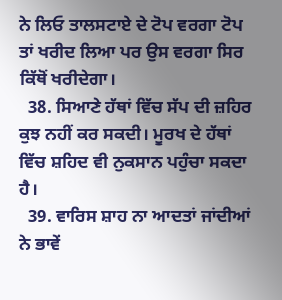ਨੇ ਲਿਓ ਤਾਲਸਟਾਏ ਦੇ ਟੋਪ ਵਰਗਾ ਟੋਪ ਤਾਂ ਖਰੀਦ ਲਿਆ ਪਰ ਉਸ ਵਰਗਾ ਸਿਰ ਕਿੱਥੋਂ ਖਰੀਦੇਗਾ।
  38. ਸਿਆਣੇ ਹੱਥਾਂ ਵਿੱਚ ਸੱਪ ਦੀ ਜ਼ਹਿਰ ਕੁਝ ਨਹੀਂ ਕਰ ਸਕਦੀ। ਮੂਰਖ ਦੇ ਹੱਥਾਂ ਵਿੱਚ ਸ਼ਹਿਦ ਵੀ ਨੁਕਸਾਨ ਪਹੁੰਚਾ ਸਕਦਾ ਹੈ।
  39. ਵਾਰਿਸ ਸ਼ਾਹ ਨਾ ਆਦਤਾਂ ਜਾਂਦੀਆਂ ਨੇ ਭਾਵੇਂ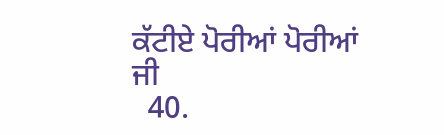ਕੱਟੀਏ ਪੋਰੀਆਂ ਪੋਰੀਆਂ ਜੀ
  40.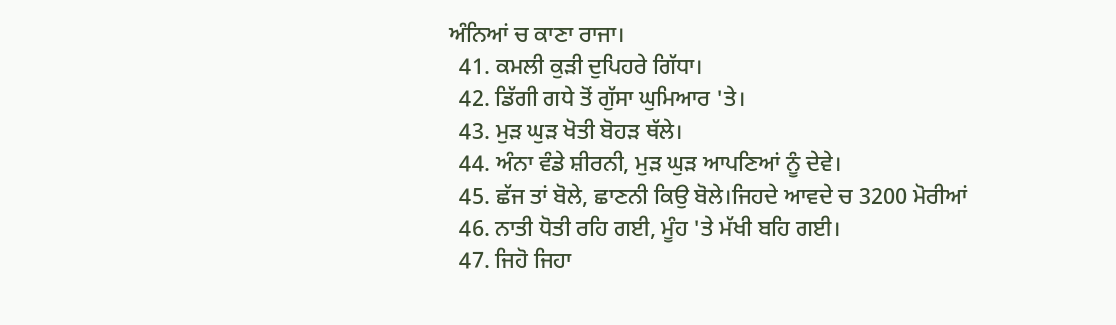ਅੰਨਿਆਂ ਚ ਕਾਣਾ ਰਾਜਾ।
  41. ਕਮਲੀ ਕੁੜੀ ਦੁਪਿਹਰੇ ਗਿੱਧਾ।
  42. ਡਿੱਗੀ ਗਧੇ ਤੋਂ ਗੁੱਸਾ ਘੁਮਿਆਰ 'ਤੇ।
  43. ਮੁੜ ਘੁੜ ਖੋਤੀ ਬੋਹੜ ਥੱਲੇ।
  44. ਅੰਨਾ ਵੰਡੇ ਸ਼ੀਰਨੀ, ਮੁੜ ਘੁੜ ਆਪਣਿਆਂ ਨੂੰ ਦੇਵੇ।
  45. ਛੱਜ ਤਾਂ ਬੋਲੇ, ਛਾਣਨੀ ਕਿਉ ਬੋਲੇ।ਜਿਹਦੇ ਆਵਦੇ ਚ 3200 ਮੋਰੀਆਂ
  46. ਨਾਤੀ ਧੋਤੀ ਰਹਿ ਗਈ, ਮੂੰਹ 'ਤੇ ਮੱਖੀ ਬਹਿ ਗਈ।
  47. ਜਿਹੋ ਜਿਹਾ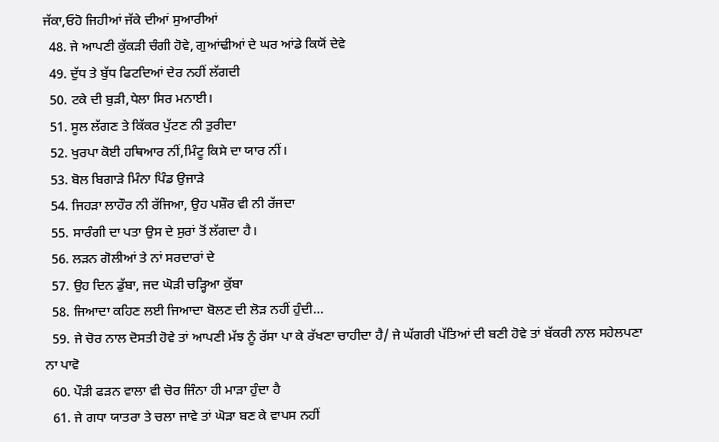ਜੱਕਾ,ਓਹੋ ਜਿਹੀਆਂ ਜੱਕੇ ਦੀਆਂ ਸੁਆਰੀਆਂ
  48. ਜੇ ਆਪਣੀ ਕੁੱਕੜੀ ਚੰਗੀ ਹੋਵੇ, ਗੁਆਂਢੀਆਂ ਦੇ ਘਰ ਆਂਡੇ ਕਿਯੋਂ ਦੇਵੇ
  49. ਦੁੱਧ ਤੇ ਬੁੱਧ ਫਿਟਦਿਆਂ ਦੇਰ ਨਹੀਂ ਲੱਗਦੀ
  50. ਟਕੇ ਦੀ ਬੁੜੀ,ਧੇਲਾ ਸਿਰ ਮਨਾਈ।
  51. ਸੂਲ ਲੱਗਣ ਤੇ ਕਿੱਕਰ ਪੁੱਟਣ ਨੀ ਤੁਰੀਦਾ
  52. ਖੁਰਪਾ ਕੋਈ ਹਥਿਆਰ ਨੀਂ,ਮਿੰਟੂ ਕਿਸੇ ਦਾ ਯਾਰ ਨੀਂ।
  53. ਬੋਲ ਬਿਗਾੜੇ ਮਿੰਨਾ ਪਿੰਡ ਉਜਾੜੇ
  54. ਜਿਹੜਾ ਲਾਹੌਰ ਨੀ ਰੱਜਿਆ, ਉਹ ਪਸ਼ੌਰ ਵੀ ਨੀ ਰੱਜਦਾ
  55. ਸਾਰੰਗੀ ਦਾ ਪਤਾ ਉਸ ਦੇ ਸੁਰਾਂ ਤੋਂ ਲੱਗਦਾ ਹੈ।
  56. ਲੜਨ ਗੋਲੀਆਂ ਤੇ ਨਾਂ ਸਰਦਾਰਾਂ ਦੇ
  57. ਉਹ ਦਿਨ ਡੁੱਬਾ, ਜਦ ਘੋੜੀ ਚੜ੍ਹਿਆ ਕੁੱਬਾ
  58. ਜਿਆਦਾ ਕਹਿਣ ਲਈ ਜਿਆਦਾ ਬੋਲਣ ਦੀ ਲੋਡ਼ ਨਹੀਂ ਹੁੰਦੀ…
  59. ਜੇ ਚੋਰ ਨਾਲ ਦੋਸਤੀ ਹੋਵੇ ਤਾਂ ਆਪਣੀ ਮੱਝ ਨੂੰ ਰੱਸਾ ਪਾ ਕੇ ਰੱਖਣਾ ਚਾਹੀਦਾ ਹੈ/ ਜੇ ਘੱਗਰੀ ਪੱਤਿਆਂ ਦੀ ਬਣੀ ਹੋਵੇ ਤਾਂ ਬੱਕਰੀ ਨਾਲ ਸਹੇਲਪਣਾ ਨਾ ਪਾਵੋ
  60. ਪੌੜੀ ਫੜਨ ਵਾਲਾ ਵੀ ਚੋਰ ਜਿੰਨਾ ਹੀ ਮਾੜਾ ਹੁੰਦਾ ਹੈ
  61. ਜੇ ਗਧਾ ਯਾਤਰਾ ਤੇ ਚਲਾ ਜਾਵੇ ਤਾਂ ਘੋੜਾ ਬਣ ਕੇ ਵਾਪਸ ਨਹੀਂ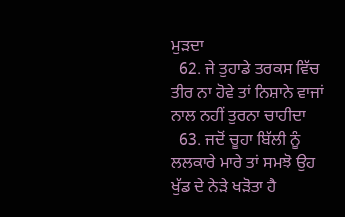ਮੁੜਦਾ
  62. ਜੇ ਤੁਹਾਡੇ ਤਰਕਸ ਵਿੱਚ ਤੀਰ ਨਾ ਹੋਵੇ ਤਾਂ ਨਿਸ਼ਾਨੇ ਵਾਜਾਂ ਨਾਲ ਨਹੀਂ ਤੁਰਨਾ ਚਾਹੀਦਾ
  63. ਜਦੋਂ ਚੂਹਾ ਬਿੱਲੀ ਨੂੰ ਲਲਕਾਰੇ ਮਾਰੇ ਤਾਂ ਸਮਝੋ ਉਹ ਖੁੱਡ ਦੇ ਨੇੜੇ ਖੜੋਤਾ ਹੈ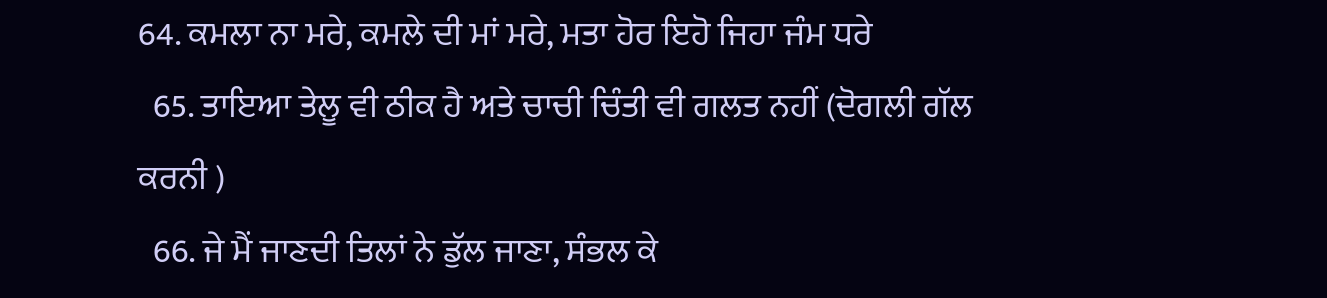64. ਕਮਲਾ ਨਾ ਮਰੇ, ਕਮਲੇ ਦੀ ਮਾਂ ਮਰੇ, ਮਤਾ ਹੋਰ ਇਹੋ ਜਿਹਾ ਜੰਮ ਧਰੇ
  65. ਤਾਇਆ ਤੇਲੂ ਵੀ ਠੀਕ ਹੈ ਅਤੇ ਚਾਚੀ ਚਿੰਤੀ ਵੀ ਗਲਤ ਨਹੀਂ (ਦੋਗਲੀ ਗੱਲ ਕਰਨੀ )
  66. ਜੇ ਮੈਂ ਜਾਣਦੀ ਤਿਲਾਂ ਨੇ ਡੁੱਲ ਜਾਣਾ, ਸੰਭਲ ਕੇ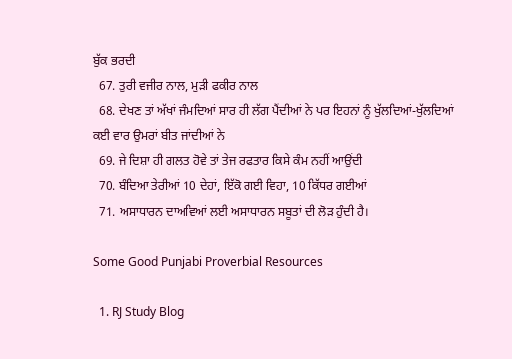ਬੁੱਕ ਭਰਦੀ
  67. ਤੁਰੀ ਵਜੀਰ ਨਾਲ, ਮੁੜੀ ਫਕੀਰ ਨਾਲ
  68. ਦੇਖਣ ਤਾਂ ਅੱਖਾਂ ਜੰਮਦਿਆਂ ਸਾਰ ਹੀ ਲੱਗ ਪੈਂਦੀਆਂ ਨੇ ਪਰ ਇਹਨਾਂ ਨੂੰ ਖੁੱਲਦਿਆਂ-ਖੁੱਲਦਿਆਂ ਕਈ ਵਾਰ ਉਮਰਾਂ ਬੀਤ ਜਾਂਦੀਆਂ ਨੇ
  69. ਜੇ ਦਿਸ਼ਾ ਹੀ ਗਲਤ ਹੋਵੇ ਤਾਂ ਤੇਜ ਰਫਤਾਰ ਕਿਸੇ ਕੰਮ ਨਹੀਂ ਆਉਂਦੀ
  70. ਬੰਦਿਆ ਤੇਰੀਆਂ 10 ਦੇਹਾਂ, ਇੱਕੋ ਗਈ ਵਿਹਾ, 10 ਕਿੱਧਰ ਗਈਆਂ
  71. ਅਸਾਧਾਰਨ ਦਾਅਵਿਆਂ ਲਈ ਅਸਾਧਾਰਨ ਸਬੂਤਾਂ ਦੀ ਲੋੜ ਹੁੰਦੀ ਹੈ।

Some Good Punjabi Proverbial Resources

  1. RJ Study Blog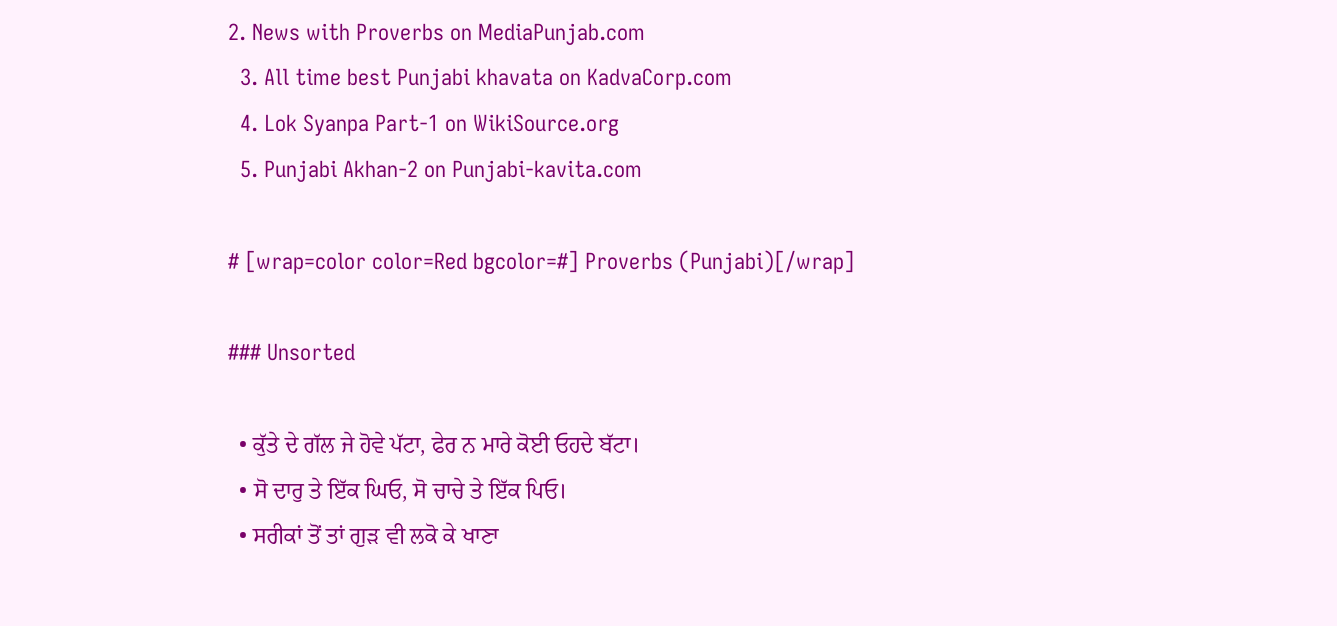2. News with Proverbs on MediaPunjab.com
  3. All time best Punjabi khavata on KadvaCorp.com
  4. Lok Syanpa Part-1 on WikiSource.org
  5. Punjabi Akhan-2 on Punjabi-kavita.com

# [wrap=color color=Red bgcolor=#] Proverbs (Punjabi)[/wrap]

### Unsorted

  • ਕੁੱਤੇ ਦੇ ਗੱਲ ਜੇ ਹੋਵੇ ਪੱਟਾ, ਫੇਰ ਨ ਮਾਰੇ ਕੋਈ ਓਹਦੇ ਬੱਟਾ।
  • ਸੋ ਦਾਰੁ ਤੇ ਇੱਕ ਘਿਓ, ਸੋ ਚਾਚੇ ਤੇ ਇੱਕ ਪਿਓ।
  • ਸਰੀਕਾਂ ਤੋਂ ਤਾਂ ਗੁੜ ਵੀ ਲਕੋ ਕੇ ਖਾਣਾ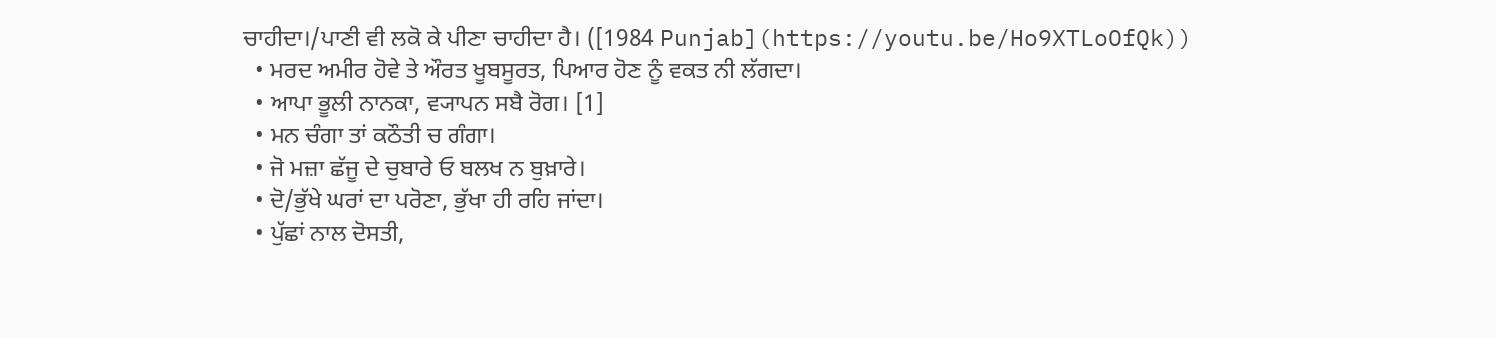ਚਾਹੀਦਾ।/ਪਾਣੀ ਵੀ ਲਕੋ ਕੇ ਪੀਣਾ ਚਾਹੀਦਾ ਹੈ। ([1984 Punjab](https://youtu.be/Ho9XTLoOfQk))
  • ਮਰਦ ਅਮੀਰ ਹੋਵੇ ਤੇ ਔਰਤ ਖੂਬਸੂਰਤ, ਪਿਆਰ ਹੋਣ ਨੂੰ ਵਕਤ ਨੀ ਲੱਗਦਾ।
  • ਆਪਾ ਭੂਲੀ ਨਾਨਕਾ, ਵ੍ਯਾਪਨ ਸਬੈ ਰੋਗ। [1]
  • ਮਨ ਚੰਗਾ ਤਾਂ ਕਠੌਤੀ ਚ ਗੰਗਾ।
  • ਜੋ ਮਜ਼ਾ ਛੱਜੂ ਦੇ ਚੁਬਾਰੇ ਓ ਬਲਖ ਨ ਬੁਖ਼ਾਰੇ।
  • ਦੋ/ਭੁੱਖੇ ਘਰਾਂ ਦਾ ਪਰੋਣਾ, ਭੁੱਖਾ ਹੀ ਰਹਿ ਜਾਂਦਾ।
  • ਪੁੱਛਾਂ ਨਾਲ ਦੋਸਤੀ,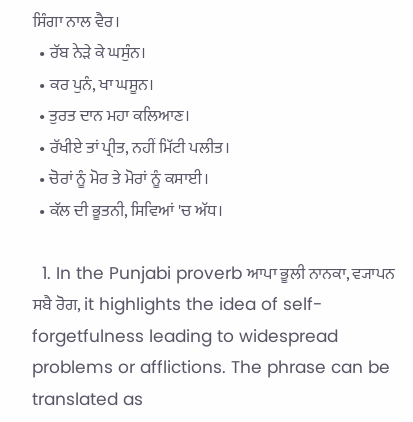ਸਿੰਗਾ ਨਾਲ ਵੈਰ।
  • ਰੱਬ ਨੇੜੇ ਕੇ ਘਸੁੰਨ।
  • ਕਰ ਪੁਨੰ, ਖਾ ਘਸੂਨ।
  • ਤੁਰਤ ਦਾਨ ਮਹਾ ਕਲਿਆਣ।
  • ਰੱਖੀਏ ਤਾਂ ਪ੍ਰੀਤ, ਨਹੀਂ ਮਿੱਟੀ ਪਲੀਤ।
  • ਚੋਰਾਂ ਨੂੰ ਮੋਰ ਤੇ ਮੋਰਾਂ ਨੂੰ ਕਸਾਈ।
  • ਕੱਲ ਦੀ ਭੂਤਨੀ, ਸਿਵਿਆਂ 'ਚ ਅੱਧ।

  1. In the Punjabi proverb ਆਪਾ ਭੂਲੀ ਨਾਨਕਾ, ਵ੍ਯਾਪਨ ਸਬੈ ਰੋਗ, it highlights the idea of self-forgetfulness leading to widespread problems or afflictions. The phrase can be translated as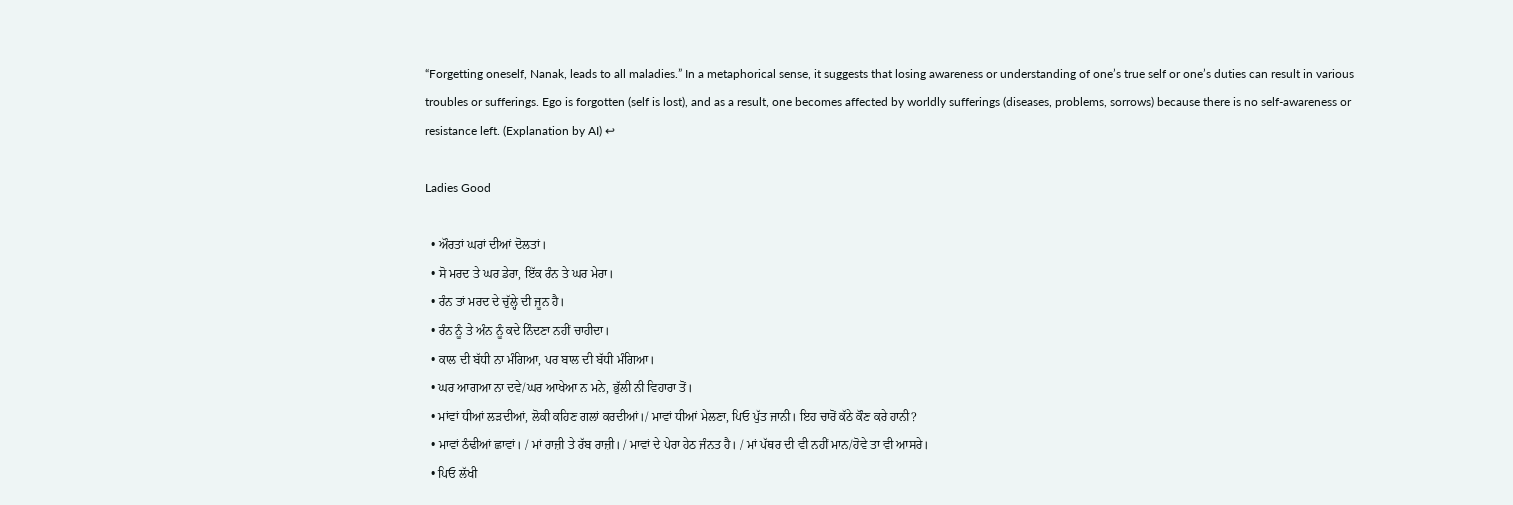“Forgetting oneself, Nanak, leads to all maladies.” In a metaphorical sense, it suggests that losing awareness or understanding of one’s true self or one’s duties can result in various troubles or sufferings. Ego is forgotten (self is lost), and as a result, one becomes affected by worldly sufferings (diseases, problems, sorrows) because there is no self-awareness or resistance left. (Explanation by AI) ↩

Ladies Good

  • ਔਰਤਾਂ ਘਰਾਂ ਦੀਆਂ ਦੋਲਤਾਂ।
  • ਸੋ ਮਰਦ ਤੇ ਘਰ ਡੇਰਾ, ਇੱਕ ਰੰਨ ਤੇ ਘਰ ਮੇਰਾ।
  • ਰੰਨ ਤਾਂ ਮਰਦ ਦੇ ਚੁੱਲ੍ਹੇ ਦੀ ਜੂਨ ਹੈ।
  • ਰੰਨ ਨੂੰ ਤੇ ਅੰਨ ਨੂੰ ਕਦੇ ਨਿੰਦਣਾ ਨਹੀਂ ਚਾਹੀਦਾ।
  • ਕਾਲ ਦੀ ਬੱਧੀ ਨਾ ਮੰਗਿਆ, ਪਰ ਬਾਲ ਦੀ ਬੱਧੀ ਮੰਗਿਆ।
  • ਘਰ ਆਗਆ ਨਾ ਦਵੇ/ਘਰ ਆਖੇਆ ਨ ਮਨੇ, ਭੁੱਲੀ ਨੀ ਵਿਹਾਰਾ ਤੋਂ।
  • ਮਾਂਵਾਂ ਧੀਆਂ ਲੜਦੀਆਂ, ਲੋਕੀ ਕਹਿਣ ਗਲਾਂ ਕਰਦੀਆਂ।/ ਮਾਵਾਂ ਧੀਆਂ ਮੇਲਣਾ, ਪਿਓ ਪੁੱਤ ਜਾਨੀ। ਇਹ ਚਾਰੋਂ ਕੱਠੇ ਕੌਣ ਕਰੇ ਹਾਨੀ?
  • ਮਾਵਾਂ ਠੰਢੀਆਂ ਛਾਵਾਂ। / ਮਾਂ ਰਾਜ਼ੀ ਤੇ ਰੱਬ ਰਾਜ਼ੀ। / ਮਾਵਾਂ ਦੇ ਪੇਰਾ ਹੇਠ ਜੰਨਤ ਹੈ। / ਮਾਂ ਪੱਥਰ ਦੀ ਵੀ ਨਹੀਂ ਮਾਨ/ਹੋਵੇ ਤਾ ਵੀ ਆਸਰੇ।
  • ਪਿਓ ਲੱਖੀ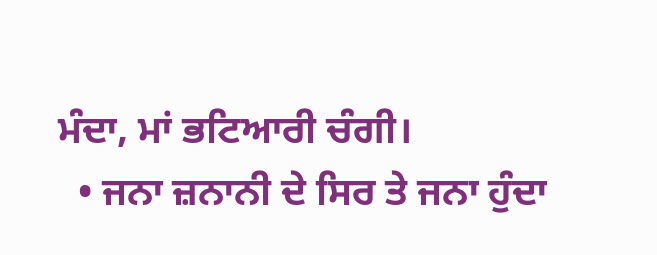ਮੰਦਾ, ਮਾਂ ਭਟਿਆਰੀ ਚੰਗੀ।
  • ਜਨਾ ਜ਼ਨਾਨੀ ਦੇ ਸਿਰ ਤੇ ਜਨਾ ਹੁੰਦਾ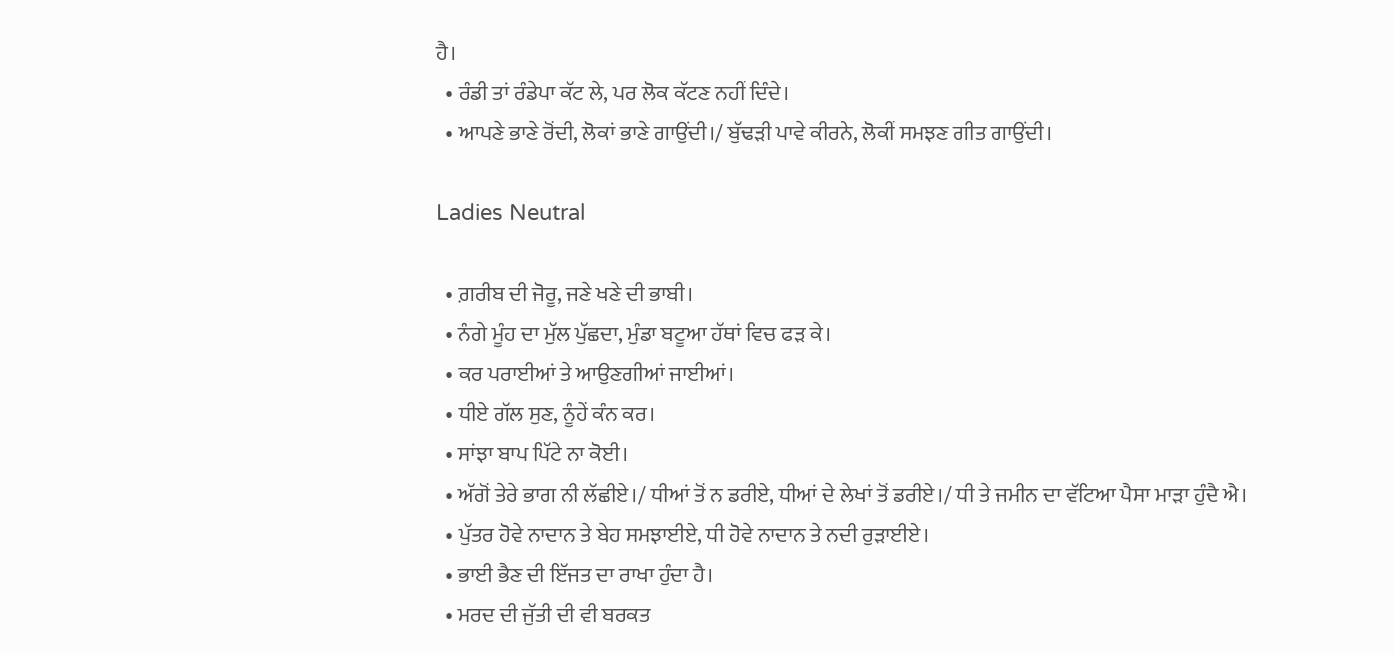ਹੈ।
  • ਰੰਡੀ ਤਾਂ ਰੰਡੇਪਾ ਕੱਟ ਲੇ, ਪਰ ਲੋਕ ਕੱਟਣ ਨਹੀਂ ਦਿੰਦੇ।
  • ਆਪਣੇ ਭਾਣੇ ਰੋਂਦੀ, ਲੋਕਾਂ ਭਾਣੇ ਗਾਉਂਦੀ।/ ਬੁੱਢੜੀ ਪਾਵੇ ਕੀਰਨੇ, ਲੋਕੀਂ ਸਮਝਣ ਗੀਤ ਗਾਉਂਦੀ।

Ladies Neutral

  • ਗ਼ਰੀਬ ਦੀ ਜੋਰੂ, ਜਣੇ ਖਣੇ ਦੀ ਭਾਬੀ।
  • ਨੰਗੇ ਮੂੰਹ ਦਾ ਮੁੱਲ ਪੁੱਛਦਾ, ਮੁੰਡਾ ਬਟੂਆ ਹੱਥਾਂ ਵਿਚ ਫੜ ਕੇ।
  • ਕਰ ਪਰਾਈਆਂ ਤੇ ਆਉਣਗੀਆਂ ਜਾਈਆਂ।
  • ਧੀਏ ਗੱਲ ਸੁਣ, ਨੂੰਹੇਂ ਕੰਨ ਕਰ।
  • ਸਾਂਝਾ ਬਾਪ ਪਿੱਟੇ ਨਾ ਕੋਈ।
  • ਅੱਗੋਂ ਤੇਰੇ ਭਾਗ ਨੀ ਲੱਛੀਏ।/ ਧੀਆਂ ਤੋਂ ਨ ਡਰੀਏ, ਧੀਆਂ ਦੇ ਲੇਖਾਂ ਤੋਂ ਡਰੀਏ।/ ਧੀ ਤੇ ਜਮੀਨ ਦਾ ਵੱਟਿਆ ਪੈਸਾ ਮਾੜਾ ਹੁੰਦੈ ਐ।
  • ਪੁੱਤਰ ਹੋਵੇ ਨਾਦਾਨ ਤੇ ਬੇਹ ਸਮਝਾਈਏ, ਧੀ ਹੋਵੇ ਨਾਦਾਨ ਤੇ ਨਦੀ ਰੁੜਾਈਏ।
  • ਭਾਈ ਭੈਣ ਦੀ ਇੱਜਤ ਦਾ ਰਾਖਾ ਹੁੰਦਾ ਹੈ।
  • ਮਰਦ ਦੀ ਜੁੱਤੀ ਦੀ ਵੀ ਬਰਕਤ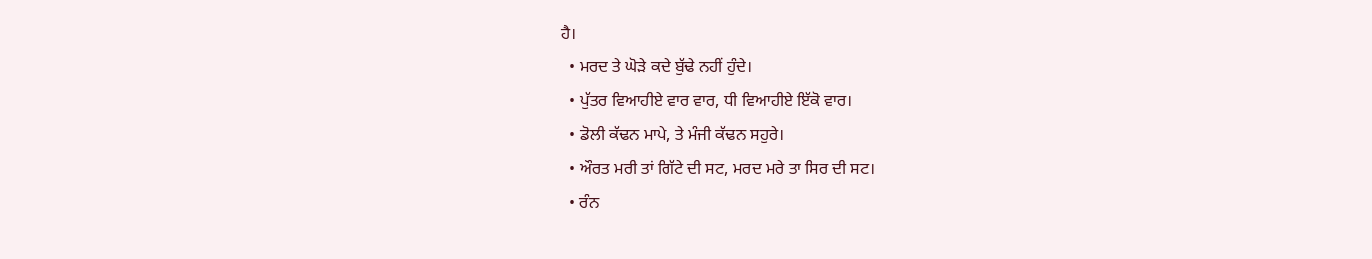ਹੈ।
  • ਮਰਦ ਤੇ ਘੋੜੇ ਕਦੇ ਬੁੱਢੇ ਨਹੀਂ ਹੁੰਦੇ।
  • ਪੁੱਤਰ ਵਿਆਹੀਏ ਵਾਰ ਵਾਰ, ਧੀ ਵਿਆਹੀਏ ਇੱਕੋ ਵਾਰ।
  • ਡੋਲੀ ਕੱਢਨ ਮਾਪੇ, ਤੇ ਮੰਜੀ ਕੱਢਨ ਸਹੁਰੇ।
  • ਔਰਤ ਮਰੀ ਤਾਂ ਗਿੱਟੇ ਦੀ ਸਟ, ਮਰਦ ਮਰੇ ਤਾ ਸਿਰ ਦੀ ਸਟ।
  • ਰੰਨ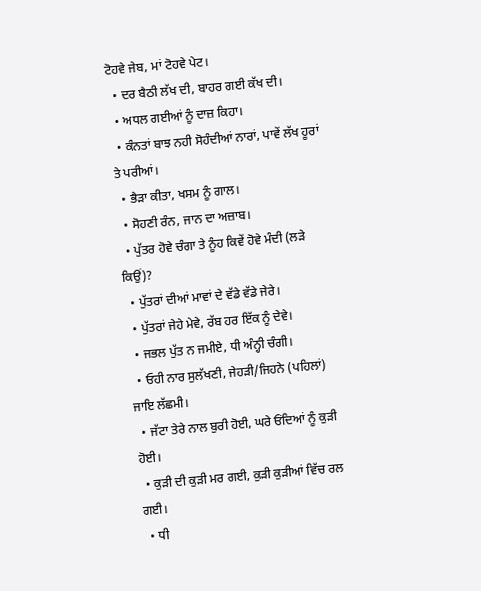ਟੋਹਵੇ ਜੇਬ, ਮਾਂ ਟੋਹਵੇ ਪੇਟ।
  • ਦਰ ਬੈਠੀ ਲੱਖ ਦੀ, ਬਾਹਰ ਗਈ ਕੱਖ ਦੀ।
  • ਅਧਲ ਗਈਆਂ ਨੂੰ ਦਾਜ਼ ਕਿਹਾ।
  • ਕੰਨਤਾਂ ਬਾਝ ਨਹੀ ਸੋਹੰਦੀਆਂ ਨਾਰਾਂ, ਪਾਵੇਂ ਲੱਖ ਹੂਰਾਂ ਤੇ ਪਰੀਆਂ।
  • ਭੈੜਾ ਕੀਤਾ, ਖਸਮ ਨੂੰ ਗਾਲ।
  • ਸੋਹਣੀ ਰੰਨ, ਜਾਨ ਦਾ ਅਜ਼ਾਬ।
  • ਪੁੱਤਰ ਹੋਵੇ ਚੰਗਾ ਤੇ ਨੂੰਹ ਕਿਵੇਂ ਹੋਵੇ ਮੰਦੀ (ਲੜੇ ਕਿਉਂ)?
  • ਪੁੱਤਰਾਂ ਦੀਆਂ ਮਾਵਾਂ ਦੇ ਵੱਡੇ ਵੱਡੇ ਜੇਰੇ।
  • ਪੁੱਤਰਾਂ ਜੇਹੇ ਮੇਵੇ, ਰੱਬ ਹਰ ਇੱਕ ਨੂੰ ਦੇਵੇ।
  • ਜਭਲ ਪੁੱਤ ਨ ਜਮੀਏ, ਧੀ ਅੰਨ੍ਹੀ ਚੰਗੀ।
  • ਓਹੀ ਨਾਰ ਸੁਲੱਖਣੀ, ਜੇਹੜੀ/ਜਿਹਨੇ (ਪਹਿਲਾਂ) ਜਾਇ ਲੱਛਮੀ।
  • ਜੱਟਾ ਤੇਰੇ ਨਾਲ ਬੁਰੀ ਹੋਈ, ਘਰੇ ਓਂਦਿਆਂ ਨੂੰ ਕੁੜੀ ਹੋਈ।
  • ਕੁੜੀ ਦੀ ਕੁੜੀ ਮਰ ਗਈ, ਕੁੜੀ ਕੁੜੀਆਂ ਵਿੱਚ ਰਲ ਗਈ।
  • ਧੀ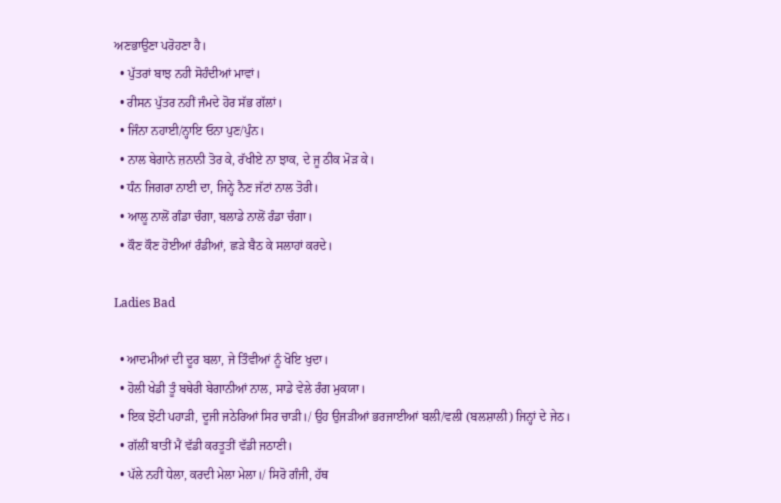ਅਣਭਾਉਣਾ ਪਰੋਹਣਾ ਹੈ।
  • ਪੁੱਤਰਾਂ ਬਾਝ ਨਹੀ ਸੋਹੰਦੀਆਂ ਮਾਵਾਂ।
  • ਰੀਸਨ ਪੁੱਤਰ ਨਹੀਂ ਜੰਮਦੇ ਹੋਰ ਸੱਭ ਗੱਲਾਂ।
  • ਜਿੰਨਾ ਨਹਾਈ/ਨ੍ਹਾਇ ਓਨਾ ਪੁਣ/ਪੁੰਨ।
  • ਨਾਲ ਬੇਗਾਨੇ ਜ਼ਨਾਨੀ ਤੋਰ ਕੇ, ਰੱਖੀਏ ਨਾ ਝਾਕ, ਦੇ ਜੂ ਠੀਕ ਮੋੜ ਕੇ।
  • ਧੰਨ ਜਿਗਰਾ ਨਾਈ ਦਾ, ਜਿਨ੍ਹੇ ਨੈਣ ਜੱਟਾਂ ਨਾਲ ਤੋਰੀ।
  • ਆਲੂ ਨਾਲੋਂ ਗੰਡਾ ਚੰਗਾ, ਬਲਾਡੇ ਨਾਲੋਂ ਰੰਡਾ ਚੰਗਾ।
  • ਕੌਣ ਕੌਣ ਹੋਈਆਂ ਰੰਡੀਆਂ, ਛੜੇ ਬੈਠ ਕੇ ਸਲਾਹਾਂ ਕਰਦੇ।

Ladies Bad

  • ਆਦਮੀਆਂ ਦੀ ਦੂਰ ਬਲਾ, ਜੇ ਤਿੰਵੀਆਂ ਨੂੰ ਖੋਇ ਖੁਦਾ।
  • ਹੋਲੀ ਖੇਡੀ ਤੂੰ ਬਥੇਰੀ ਬੇਗਾਨੀਆਂ ਨਾਲ, ਸਾਡੇ ਵੇਲੇ ਰੰਗ ਮੁਕਯਾ।
  • ਇਕ ਝੋਟੀ ਪਹਾੜੀ, ਦੂਜੀ ਜਠੇਰਿਆਂ ਸਿਰ ਚਾੜੀ।/ ਉਹ ਉਜੜੀਆਂ ਭਰਜਾਈਆਂ ਬਲੀ/ਵਲੀ (ਬਲਸ਼ਾਲੀ) ਜਿਨ੍ਹਾਂ ਦੇ ਜੇਠ।
  • ਗੱਲੀਂ ਬਾਤੀਂ ਮੈਂ ਵੱਡੀ ਕਰਤੂਤੀਂ ਵੱਡੀ ਜਠਾਣੀ।
  • ਪੱਲੇ ਨਹੀਂ ਧੇਲਾ, ਕਰਦੀ ਮੇਲਾ ਮੇਲਾ।/ ਸਿਰੋ ਗੰਜੀ, ਹੱਥ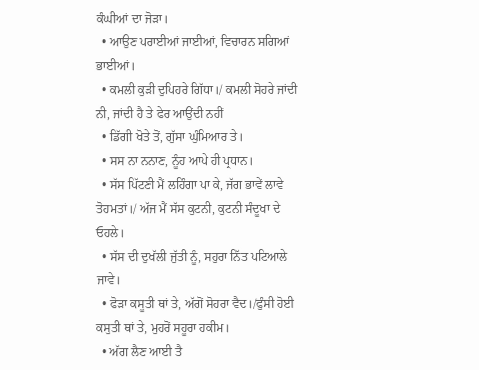ਕੰਘੀਆਂ ਦਾ ਜੋੜਾ।
  • ਆਉਣ ਪਰਾਈਆਂ ਜਾਈਆਂ, ਵਿਚਾਰਨ ਸਗਿਆਂ ਭਾਈਆਂ।
  • ਕਮਲੀ ਕੁੜੀ ਦੁਪਿਹਰੇ ਗਿੱਧਾ।/ ਕਮਲੀ ਸੋਹਰੇ ਜਾਂਦੀ ਨੀ, ਜਾਂਦੀ ਹੈ ਤੇ ਫੇਰ ਆਉਂਦੀ ਨਹੀਂ
  • ਡਿੱਗੀ ਖੋਤੇ ਤੋਂ, ਗੁੱਸਾ ਘੁੰਮਿਆਰ ਤੇ।
  • ਸਸ ਨਾ ਨਨਾਣ, ਨੂੰਹ ਆਪੇ ਹੀ ਪ੍ਰਧਾਨ।
  • ਸੱਸ ਪਿੱਟਣੀ ਮੈਂ ਲਹਿੰਗਾ ਪਾ ਕੇ, ਜੱਗ ਭਾਵੇਂ ਲਾਵੇ ਤੋਹਮਤਾਂ।/ ਅੱਜ ਮੈਂ ਸੱਸ ਕੁਟਨੀ, ਕੁਟਨੀ ਸੰਦੂਖਾ ਦੇ ਓਹਲੇ।
  • ਸੱਸ ਦੀ ਦੁਖੱਲੀ ਜੁੱਤੀ ਨੂੰ, ਸਹੁਰਾ ਨਿੱਤ ਪਟਿਆਲੇ ਜਾਵੇ।
  • ਫੋੜਾ ਕਸੂਤੀ ਥਾਂ ਤੇ, ਅੱਗੋਂ ਸੋਹਰਾ ਵੈਦ।/ਫੁੰਸੀ ਹੋਈ ਕਸੁਤੀ ਥਾਂ ਤੇ, ਮੁਹਰੋਂ ਸਹੂਰਾ ਹਕੀਮ।
  • ਅੱਗ ਲੈਣ ਆਈ ਤੈ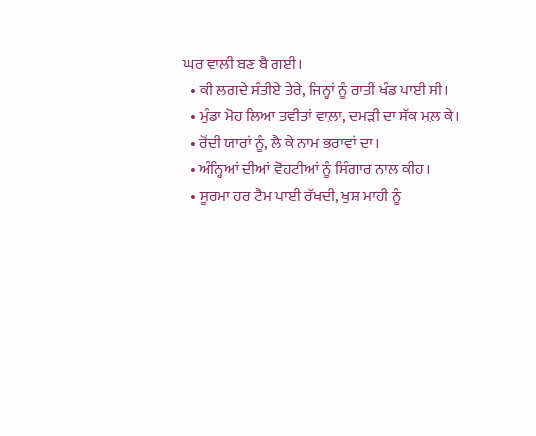ਘਰ ਵਾਲੀ ਬਣ ਬੈ ਗਈ।
  • ਕੀ ਲਗਦੇ ਸੰਤੀਏ ਤੇਰੇ, ਜਿਨ੍ਹਾਂ ਨੂੰ ਰਾਤੀਂ ਖੰਡ ਪਾਈ ਸੀ।
  • ਮੁੰਡਾ ਮੋਹ ਲਿਆ ਤਵੀਤਾਂ ਵਾਲ਼ਾ, ਦਮੜੀ ਦਾ ਸੱਕ ਮਲ਼ ਕੇ।
  • ਰੋਂਦੀ ਯਾਰਾਂ ਨੂੰ, ਲੈ ਕੇ ਨਾਮ ਭਰਾਵਾਂ ਦਾ।
  • ਅੰਨ੍ਹਿਆਂ ਦੀਆਂ ਵੋਹਟੀਆਂ ਨੂੰ ਸਿੰਗਾਰ ਨਾਲ ਕੀਹ।
  • ਸੂਰਮਾ ਹਰ ਟੈਮ ਪਾਈ ਰੱਖਦੀ, ਖੁਸ਼ ਮਾਹੀ ਨੂੰ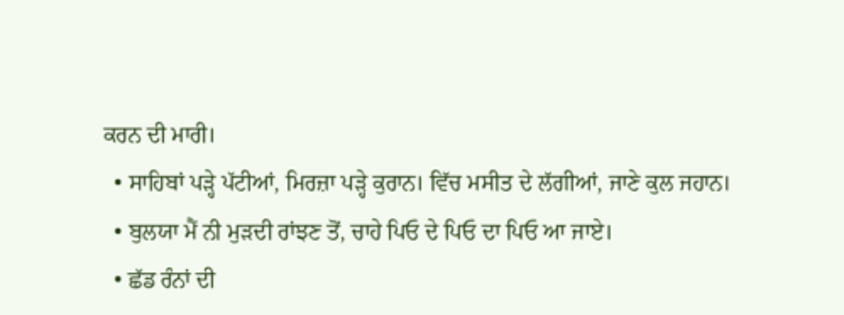ਕਰਨ ਦੀ ਮਾਰੀ।
  • ਸਾਹਿਬਾਂ ਪੜ੍ਹੇ ਪੱਟੀਆਂ, ਮਿਰਜ਼ਾ ਪੜ੍ਹੇ ਕੁਰਾਨ। ਵਿੱਚ ਮਸੀਤ ਦੇ ਲੱਗੀਆਂ, ਜਾਣੇ ਕੁਲ ਜਹਾਨ।
  • ਬੁਲਯਾ ਮੈਂ ਨੀ ਮੁੜਦੀ ਰਾਂਝਣ ਤੋਂ, ਚਾਹੇ ਪਿਓ ਦੇ ਪਿਓ ਦਾ ਪਿਓ ਆ ਜਾਏ।
  • ਛੱਡ ਰੰਨਾਂ ਦੀ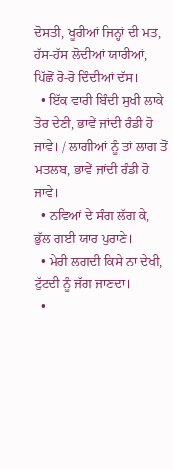ਦੋਸਤੀ, ਖੂਰੀਆਂ ਜਿਨ੍ਹਾਂ ਦੀ ਮਤ, ਹੱਸ-ਹੱਸ ਲੋਦੀਆਂ ਯਾਰੀਆਂ, ਪਿੱਛੋਂ ਰੋ-ਰੋ ਦਿੰਦੀਆਂ ਦੱਸ।
  • ਇੱਕ ਵਾਰੀ ਬਿੰਦੀ ਸੁਖੀ ਲਾਕੇ ਤੋਰ ਦੇਣੀ, ਭਾਵੇਂ ਜਾਂਦੀ ਰੰਡੀ ਹੋ ਜਾਵੇ। / ਲਾਗੀਆਂ ਨੂੰ ਤਾਂ ਲਾਗ ਤੋਂ ਮਤਲਬ, ਭਾਵੇਂ ਜਾਂਦੀ ਰੰਡੀ ਹੋ ਜਾਵੇ।
  • ਨਵਿਆਂ ਦੇ ਸੰਗ ਲੱਗ ਕੇ, ਭੁੱਲ ਗਈ ਯਾਰ ਪੁਰਾਣੇ।
  • ਮੇਰੀ ਲਗਦੀ ਕਿਸੇ ਨਾ ਦੇਖੀ, ਟੁੱਟਦੀ ਨੂੰ ਜੱਗ ਜਾਣਦਾ।
  •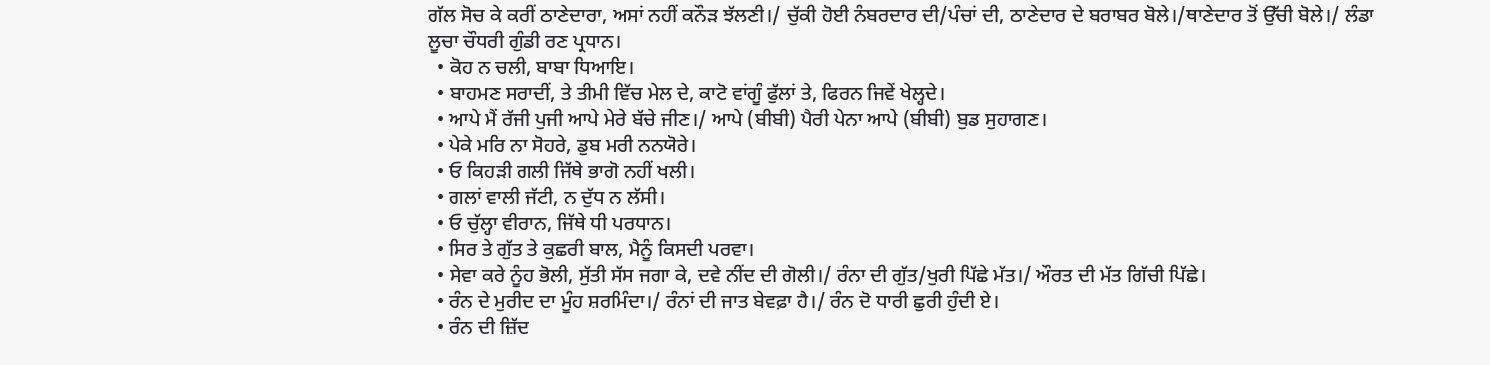ਗੱਲ ਸੋਚ ਕੇ ਕਰੀਂ ਠਾਣੇਦਾਰਾ, ਅਸਾਂ ਨਹੀਂ ਕਨੌੜ ਝੱਲਣੀ।/ ਚੁੱਕੀ ਹੋਈ ਨੰਬਰਦਾਰ ਦੀ/ਪੰਚਾਂ ਦੀ, ਠਾਣੇਦਾਰ ਦੇ ਬਰਾਬਰ ਬੋਲੇ।/ਥਾਣੇਦਾਰ ਤੋਂ ਉੱਚੀ ਬੋਲੇ।/ ਲੰਡਾ ਲੂਚਾ ਚੌਧਰੀ ਗੁੰਡੀ ਰਣ ਪ੍ਰਧਾਨ।
  • ਕੋਹ ਨ ਚਲੀ, ਬਾਬਾ ਧਿਆਇ।
  • ਬਾਹਮਣ ਸਰਾਦੀਂ, ਤੇ ਤੀਮੀ ਵਿੱਚ ਮੇਲ ਦੇ, ਕਾਟੋ ਵਾਂਗੂੰ ਫੁੱਲਾਂ ਤੇ, ਫਿਰਨ ਜਿਵੇਂ ਖੇਲ੍ਹਦੇ।
  • ਆਪੇ ਮੈਂ ਰੱਜੀ ਪੁਜੀ ਆਪੇ ਮੇਰੇ ਬੱਚੇ ਜੀਣ।/ ਆਪੇ (ਬੀਬੀ) ਪੈਰੀ ਪੇਨਾ ਆਪੇ (ਬੀਬੀ) ਬੁਡ ਸੁਹਾਗਣ।
  • ਪੇਕੇ ਮਰਿ ਨਾ ਸੋਹਰੇ, ਡੁਬ ਮਰੀ ਨਨਯੋਰੇ।
  • ਓ ਕਿਹੜੀ ਗਲੀ ਜਿੱਥੇ ਭਾਗੋ ਨਹੀਂ ਖਲੀ।
  • ਗਲਾਂ ਵਾਲੀ ਜੱਟੀ, ਨ ਦੁੱਧ ਨ ਲੱਸੀ।
  • ਓ ਚੁੱਲ੍ਹਾ ਵੀਰਾਨ, ਜਿੱਥੇ ਧੀ ਪਰਧਾਨ।
  • ਸਿਰ ਤੇ ਗੁੱਤ ਤੇ ਕੁਛਰੀ ਬਾਲ, ਮੈਨੂੰ ਕਿਸਦੀ ਪਰਵਾ।
  • ਸੇਵਾ ਕਰੇ ਨੂੰਹ ਭੋਲੀ, ਸੁੱਤੀ ਸੱਸ ਜਗਾ ਕੇ, ਦਵੇ ਨੀਂਦ ਦੀ ਗੋਲੀ।/ ਰੰਨਾ ਦੀ ਗੁੱਤ/ਖੁਰੀ ਪਿੱਛੇ ਮੱਤ।/ ਔਰਤ ਦੀ ਮੱਤ ਗਿੱਚੀ ਪਿੱਛੇ।
  • ਰੰਨ ਦੇ ਮੁਰੀਦ ਦਾ ਮੂੰਹ ਸ਼ਰਮਿੰਦਾ।/ ਰੰਨਾਂ ਦੀ ਜਾਤ ਬੇਵਫ਼ਾ ਹੈ।/ ਰੰਨ ਦੋ ਧਾਰੀ ਛੁਰੀ ਹੁੰਦੀ ਏ।
  • ਰੰਨ ਦੀ ਜ਼ਿੱਦ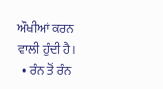ਔਖੀਆਂ ਕਰਨ ਵਾਲੀ ਹੁੰਦੀ ਹੈ।
  • ਰੰਨ ਤੋਂ ਰੰਨ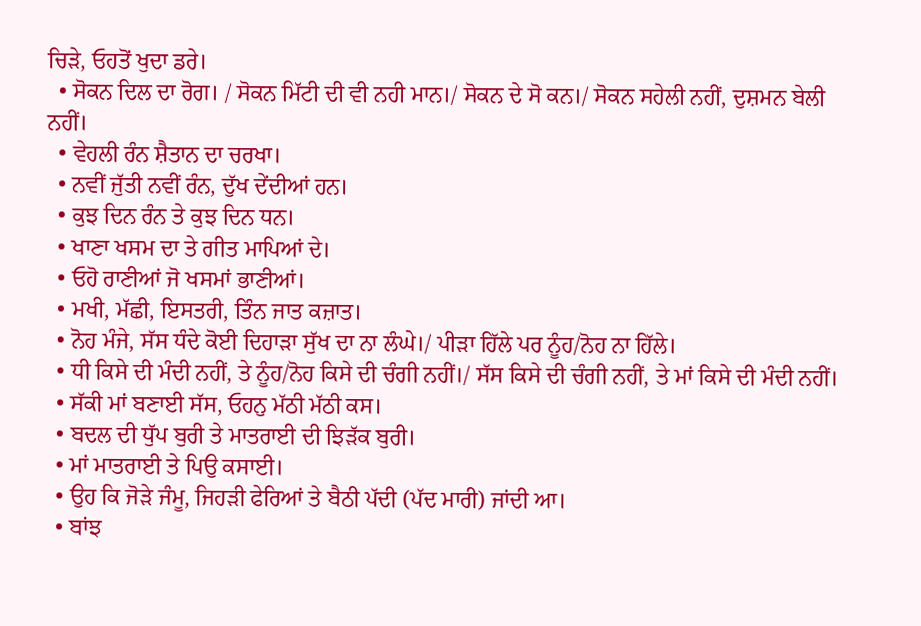ਚਿੜੇ, ਓਹਤੋਂ ਖੁਦਾ ਡਰੇ।
  • ਸੋਕਨ ਦਿਲ ਦਾ ਰੋਗ। / ਸੋਕਨ ਮਿੱਟੀ ਦੀ ਵੀ ਨਹੀ ਮਾਨ।/ ਸੋਕਨ ਦੇ ਸੋ ਕਨ।/ ਸੋਕਨ ਸਹੇਲੀ ਨਹੀਂ, ਦੁਸ਼ਮਨ ਬੇਲੀ ਨਹੀਂ।
  • ਵੇਹਲੀ ਰੰਨ ਸ਼ੈਤਾਨ ਦਾ ਚਰਖਾ।
  • ਨਵੀਂ ਜੁੱਤੀ ਨਵੀਂ ਰੰਨ, ਦੁੱਖ ਦੇਂਦੀਆਂ ਹਨ।
  • ਕੁਝ ਦਿਨ ਰੰਨ ਤੇ ਕੁਝ ਦਿਨ ਧਨ।
  • ਖਾਣਾ ਖਸਮ ਦਾ ਤੇ ਗੀਤ ਮਾਪਿਆਂ ਦੇ।
  • ਓਹੋ ਰਾਣੀਆਂ ਜੋ ਖਸਮਾਂ ਭਾਣੀਆਂ।
  • ਮਖੀ, ਮੱਛੀ, ਇਸਤਰੀ, ਤਿੰਨ ਜਾਤ ਕਜ਼ਾਤ।
  • ਨੋਹ ਮੰਜੇ, ਸੱਸ ਧੰਦੇ ਕੋਈ ਦਿਹਾੜਾ ਸੁੱਖ ਦਾ ਨਾ ਲੰਘੇ।/ ਪੀੜਾ ਹਿੱਲੇ ਪਰ ਨੂੰਹ/ਨੋਹ ਨਾ ਹਿੱਲੇ।
  • ਧੀ ਕਿਸੇ ਦੀ ਮੰਦੀ ਨਹੀਂ, ਤੇ ਨੂੰਹ/ਨੋਹ ਕਿਸੇ ਦੀ ਚੰਗੀ ਨਹੀਂ।/ ਸੱਸ ਕਿਸੇ ਦੀ ਚੰਗੀ ਨਹੀਂ, ਤੇ ਮਾਂ ਕਿਸੇ ਦੀ ਮੰਦੀ ਨਹੀਂ।
  • ਸੱਕੀ ਮਾਂ ਬਣਾਈ ਸੱਸ, ਓਹਨੁ ਮੱਠੀ ਮੱਠੀ ਕਸ।
  • ਬਦਲ ਦੀ ਧੁੱਪ ਬੁਰੀ ਤੇ ਮਾਤਰਾਈ ਦੀ ਝਿੜੱਕ ਬੁਰੀ।
  • ਮਾਂ ਮਾਤਰਾਈ ਤੇ ਪਿਉ ਕਸਾਈ।
  • ਉਹ ਕਿ ਜੋੜੇ ਜੰਮੂ, ਜਿਹੜੀ ਫੇਰਿਆਂ ਤੇ ਬੈਠੀ ਪੱਦੀ (ਪੱਦ ਮਾਰੀ) ਜਾਂਦੀ ਆ।
  • ਬਾਂਝ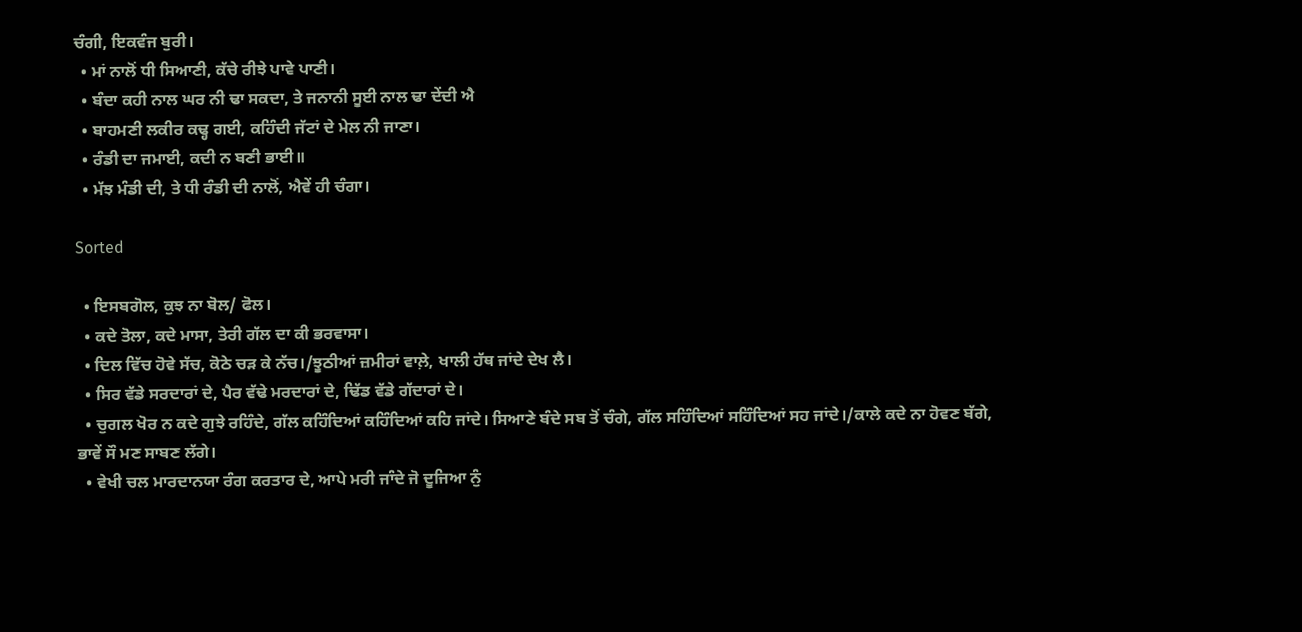ਚੰਗੀ, ਇਕਵੰਜ ਬੁਰੀ।
  • ਮਾਂ ਨਾਲੋਂ ਧੀ ਸਿਆਣੀ, ਕੱਚੇ ਰੀਝੇ ਪਾਵੇ ਪਾਣੀ।
  • ਬੰਦਾ ਕਹੀ ਨਾਲ ਘਰ ਨੀ ਢਾ ਸਕਦਾ, ਤੇ ਜਨਾਨੀ ਸੂਈ ਨਾਲ ਢਾ ਦੇਂਦੀ ਐ
  • ਬਾਹਮਣੀ ਲਕੀਰ ਕਢ੍ਹ ਗਈ, ਕਹਿੰਦੀ ਜੱਟਾਂ ਦੇ ਮੇਲ ਨੀ ਜਾਣਾ।
  • ਰੰਡੀ ਦਾ ਜਮਾਈ, ਕਦੀ ਨ ਬਣੀ ਭਾਈ॥
  • ਮੱਝ ਮੰਡੀ ਦੀ, ਤੇ ਧੀ ਰੰਡੀ ਦੀ ਨਾਲੋਂ, ਐਵੇਂ ਹੀ ਚੰਗਾ।

Sorted

  • ਇਸਬਗੋਲ, ਕੁਝ ਨਾ ਬੋਲ/ ਫੋਲ।
  • ਕਦੇ ਤੋਲਾ, ਕਦੇ ਮਾਸਾ, ਤੇਰੀ ਗੱਲ ਦਾ ਕੀ ਭਰਵਾਸਾ।
  • ਦਿਲ ਵਿੱਚ ਹੋਵੇ ਸੱਚ, ਕੋਠੇ ਚੜ ਕੇ ਨੱਚ।/ਝੂਠੀਆਂ ਜ਼ਮੀਰਾਂ ਵਾਲ਼ੇ, ਖਾਲੀ ਹੱਥ ਜਾਂਦੇ ਦੇਖ ਲੈ।
  • ਸਿਰ ਵੱਡੇ ਸਰਦਾਰਾਂ ਦੇ, ਪੈਰ ਵੱਢੇ ਮਰਦਾਰਾਂ ਦੇ, ਢਿੱਡ ਵੱਡੇ ਗੱਦਾਰਾਂ ਦੇ।
  • ਚੁਗਲ ਖੋਰ ਨ ਕਦੇ ਗੁਝੇ ਰਹਿੰਦੇ, ਗੱਲ ਕਹਿੰਦਿਆਂ ਕਹਿੰਦਿਆਂ ਕਹਿ ਜਾਂਦੇ। ਸਿਆਣੇ ਬੰਦੇ ਸਬ ਤੋਂ ਚੰਗੇ, ਗੱਲ ਸਹਿੰਦਿਆਂ ਸਹਿੰਦਿਆਂ ਸਹ ਜਾਂਦੇ।/ਕਾਲੇ ਕਦੇ ਨਾ ਹੋਵਣ ਬੱਗੇ, ਭਾਵੇਂ ਸੌ ਮਣ ਸਾਬਣ ਲੱਗੇ।
  • ਵੇਖੀ ਚਲ ਮਾਰਦਾਨਯਾ ਰੰਗ ਕਰਤਾਰ ਦੇ, ਆਪੇ ਮਰੀ ਜਾੰਦੇ ਜੋ ਦੂਜਿਆ ਨੁੰ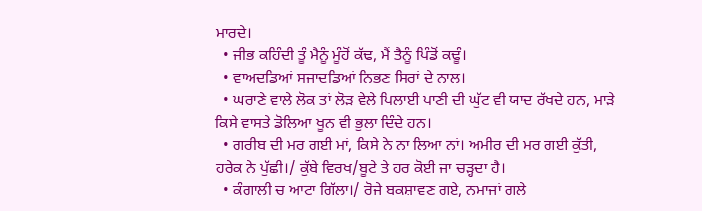ਮਾਰਦੇ।
  • ਜੀਭ ਕਹਿੰਦੀ ਤੂੰ ਮੈਨੂੰ ਮੂੰਹੋਂ ਕੱਢ, ਮੈਂ ਤੈਨੂੰ ਪਿੰਡੋਂ ਕਢੂੰ।
  • ਵਾਅਦਡਿਆਂ ਸਜਾਦਡਿਆਂ ਨਿਭਣ ਸਿਰਾਂ ਦੇ ਨਾਲ।
  • ਘਰਾਣੇ ਵਾਲੇ ਲੋਕ ਤਾਂ ਲੋੜ ਵੇਲੇ ਪਿਲਾਈ ਪਾਣੀ ਦੀ ਘੁੱਟ ਵੀ ਯਾਦ ਰੱਖਦੇ ਹਨ, ਮਾੜੇ ਕਿਸੇ ਵਾਸਤੇ ਡੋਲਿਆ ਖੂਨ ਵੀ ਭੁਲਾ ਦਿੰਦੇ ਹਨ।
  • ਗਰੀਬ ਦੀ ਮਰ ਗਈ ਮਾਂ, ਕਿਸੇ ਨੇ ਨਾ ਲਿਆ ਨਾਂ। ਅਮੀਰ ਦੀ ਮਰ ਗਈ ਕੁੱਤੀ, ਹਰੇਕ ਨੇ ਪੁੱਛੀ।/ ਕੁੱਬੇ ਵਿਰਖ/ਬੂਟੇ ਤੇ ਹਰ ਕੋਈ ਜਾ ਚੜ੍ਹਦਾ ਹੈ।
  • ਕੰਗਾਲੀ ਚ ਆਟਾ ਗਿੱਲਾ।/ ਰੋਜੇ ਬਕਸ਼ਾਵਣ ਗਏ, ਨਮਾਜਾਂ ਗਲੇ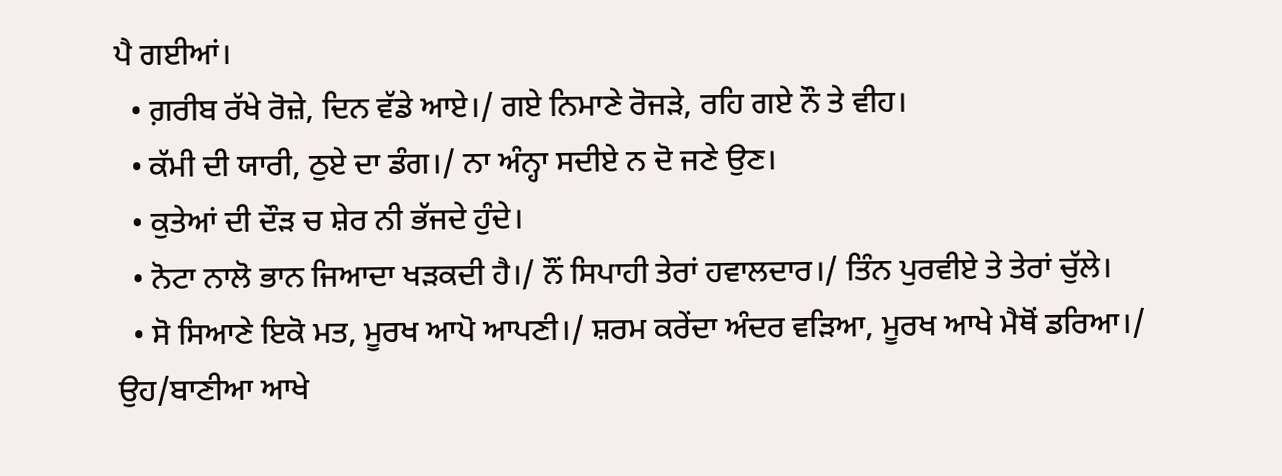ਪੈ ਗਈਆਂ।
  • ਗ਼ਰੀਬ ਰੱਖੇ ਰੋਜ਼ੇ, ਦਿਨ ਵੱਡੇ ਆਏ।/ ਗਏ ਨਿਮਾਣੇ ਰੋਜੜੇ, ਰਹਿ ਗਏ ਨੌ ਤੇ ਵੀਹ।
  • ਕੱਮੀ ਦੀ ਯਾਰੀ, ਠੁਏ ਦਾ ਡੰਗ।/ ਨਾ ਅੰਨ੍ਹਾ ਸਦੀਏ ਨ ਦੋ ਜਣੇ ਉਣ।
  • ਕੁਤੇਆਂ ਦੀ ਦੌੜ ਚ ਸ਼ੇਰ ਨੀ ਭੱਜਦੇ ਹੁੰਦੇ।
  • ਨੋਟਾ ਨਾਲੋ ਭਾਨ ਜਿਆਦਾ ਖੜਕਦੀ ਹੈ।/ ਨੌਂ ਸਿਪਾਹੀ ਤੇਰਾਂ ਹਵਾਲਦਾਰ।/ ਤਿੰਨ ਪੁਰਵੀਏ ਤੇ ਤੇਰਾਂ ਚੁੱਲੇ।
  • ਸੋ ਸਿਆਣੇ ਇਕੋ ਮਤ, ਮੂਰਖ ਆਪੋ ਆਪਣੀ।/ ਸ਼ਰਮ ਕਰੇਂਦਾ ਅੰਦਰ ਵੜਿਆ, ਮੂਰਖ ਆਖੇ ਮੈਥੋਂ ਡਰਿਆ।/ ਉਹ/ਬਾਣੀਆ ਆਖੇ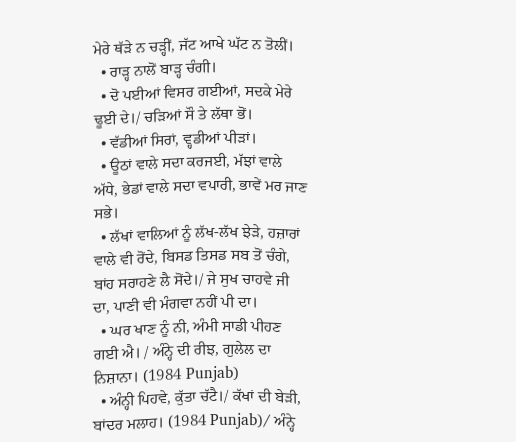ਮੇਰੇ ਥੱੜੇ ਨ ਚੜ੍ਹੀਂ, ਜੱਟ ਆਖੇ ਘੱਟ ਨ ਤੋਲੀਂ।
  • ਰਾੜ੍ਹ ਨਾਲੋਂ ਬਾੜ੍ਹ ਚੰਗੀ।
  • ਦੋ ਪਈਆਂ ਵਿਸਰ ਗਈਆਂ, ਸਦਕੇ ਮੇਰੇ ਢੂਈ ਦੇ।/ ਚੜਿਆਂ ਸੌ ਤੇ ਲੱਥਾ ਭੋਂ।
  • ਵੱਡੀਆਂ ਸਿਰਾਂ, ਵ੍ਹਡੀਆਂ ਪੀੜਾਂ।
  • ਊਠਾਂ ਵਾਲੇ ਸਦਾ ਕਰਜਈ, ਮੱਝਾਂ ਵਾਲੇ ਅੱਧੇ, ਭੇਡਾਂ ਵਾਲੇ ਸਦਾ ਵਪਾਰੀ, ਭਾਵੇਂ ਮਰ ਜਾਣ ਸਭੇ।
  • ਲੱਖਾਂ ਵਾਲਿਆਂ ਨੂੰ ਲੱਖ-ਲੱਖ ਝੇੜੇ, ਹਜ਼ਾਰਾਂ ਵਾਲੇ ਵੀ ਰੋਂਦੇ, ਬਿਸਡ ਤਿਸਡ ਸਬ ਤੋਂ ਚੰਗੇ, ਬਾਂਹ ਸਰਾਹਣੇ ਲੈ ਸੋਂਦੇ।/ ਜੇ ਸੁਖ ਚਾਹਵੇ ਜੀ ਦਾ, ਪਾਣੀ ਵੀ ਮੰਗਵਾ ਨਹੀਂ ਪੀ ਦਾ।
  • ਘਰ ਖਾਣ ਨੂੰ ਨੀ, ਅੰਮੀ ਸਾਡੀ ਪੀਹਣ ਗਈ ਐ। / ਅੰਨ੍ਹੇ ਦੀ ਰੀਝ, ਗੁਲੇਲ ਦਾ ਨਿਸ਼ਾਨਾ। (1984 Punjab)
  • ਅੰਨ੍ਹੀ ਪਿਹਵੇ, ਕੁੱਤਾ ਚੱਟੈ।/ ਕੱਖਾਂ ਦੀ ਬੇੜੀ, ਬਾਂਦਰ ਮਲਾਹ। (1984 Punjab)/ ਅੰਨ੍ਹੇ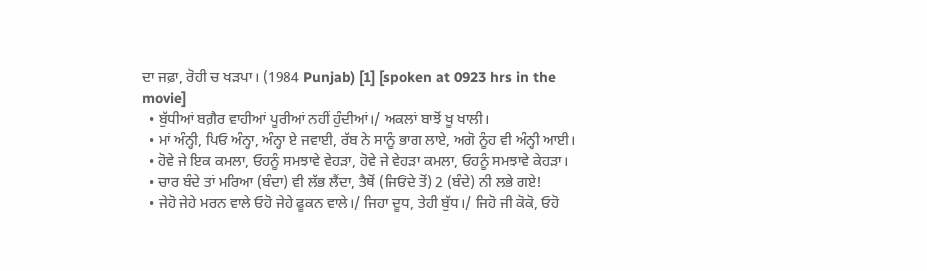ਦਾ ਜਫ਼ਾ, ਰੋਹੀ ਚ ਖੜਪਾ। (1984 Punjab) [1] [spoken at 0923 hrs in the movie]
  • ਬੁੱਧੀਆਂ ਬਗ਼ੈਰ ਵਾਹੀਆਂ ਪੂਰੀਆਂ ਨਹੀਂ ਹੁੰਦੀਆਂ।/ ਅਕਲਾਂ ਬਾਝੋਂ ਖੂ ਖਾਲੀ।
  • ਮਾਂ ਅੰਨ੍ਹੀ, ਪਿਓ ਅੰਨ੍ਹਾ, ਅੰਨ੍ਹਾ ਏ ਜਵਾਈ, ਰੱਬ ਨੇ ਸਾਨੂੰ ਭਾਗ ਲਾਏ, ਅਗੋ ਨੂੰਹ ਵੀ ਅੰਨ੍ਹੀ ਆਈ।
  • ਹੋਵੇ ਜੇ ਇਕ ਕਮਲਾ, ਓਹਨੂੰ ਸਮਝਾਵੇ ਵੇਹੜਾ, ਹੋਵੇ ਜੇ ਵੇਹੜਾ ਕਮਲਾ, ਓਹਨੂੰ ਸਮਝਾਵੇ ਕੇਹੜਾ।
  • ਚਾਰ ਬੰਦੇ ਤਾਂ ਮਰਿਆ (ਬੰਦਾ) ਵੀ ਲੱਭ ਲੈਂਦਾ, ਤੈਥੋਂ (ਜਿਓਂਦੇ ਤੋਂ) 2 (ਬੰਦੇ) ਨੀ ਲਭੇ ਗਏ!
  • ਜੇਹੋ ਜੇਹੇ ਮਰਨ ਵਾਲੇ ਓਹੋ ਜੇਹੇ ਫੂਕਨ ਵਾਲੇ।/ ਜਿਹਾ ਦੂਧ, ਤੇਹੀ ਬੁੱਧ।/ ਜਿਹੋ ਜੀ ਕੋਕੋ, ਓਹੋ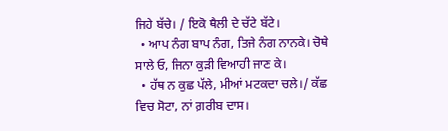ਜਿਹੇ ਬੱਚੇ। / ਇਕੋ ਥੈਲੀ ਦੇ ਚੱਟੇ ਬੱਟੇ।
  • ਆਪ ਨੰਗ ਬਾਪ ਨੰਗ, ਤਿਜੇ ਨੰਗ ਨਾਨਕੇ। ਚੋਥੇ ਸਾਲੇ ਓ, ਜਿਨਾ ਕੁੜੀ ਵਿਆਹੀ ਜਾਣ ਕੇ।
  • ਹੱਥ ਨ ਕੁਛ ਪੱਲੇ, ਮੀਆਂ ਮਟਕਦਾ ਚਲੇ।/ ਕੱਛ ਵਿਚ ਸੋਟਾ, ਨਾਂ ਗ਼ਰੀਬ ਦਾਸ।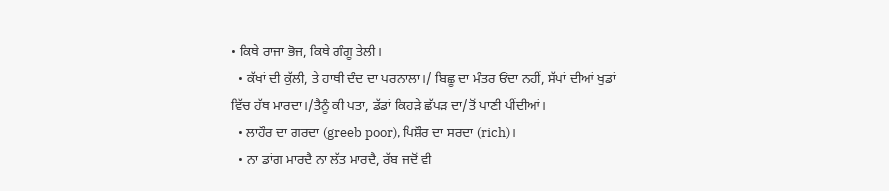• ਕਿਥੇ ਰਾਜਾ ਭੋਜ, ਕਿਥੇ ਗੰਗੂ ਤੇਲੀ।
  • ਕੱਖਾਂ ਦੀ ਕੁੱਲੀ, ਤੇ ਹਾਥੀ ਦੰਦ ਦਾ ਪਰਨਾਲਾ।/ ਬਿਛੂ ਦਾ ਮੰਤਰ ਓਂਦਾ ਨਹੀਂ, ਸੱਪਾਂ ਦੀਆਂ ਖੁਡਾਂ ਵਿੱਚ ਹੱਥ ਮਾਰਦਾ।/ਤੈਨੂੰ ਕੀ ਪਤਾ, ਡੱਡਾਂ ਕਿਹੜੇ ਛੱਪੜ ਦਾ/ਤੋਂ ਪਾਣੀ ਪੀਂਦੀਆਂ।
  • ਲਾਹੌਰ ਦਾ ਗਰਦਾ (greeb poor), ਪਿਸ਼ੌਰ ਦਾ ਸਰਦਾ (rich)।
  • ਨਾ ਡਾਂਗ ਮਾਰਦੈ ਨਾ ਲੱਤ ਮਾਰਦੈ, ਰੱਬ ਜਦੋਂ ਵੀ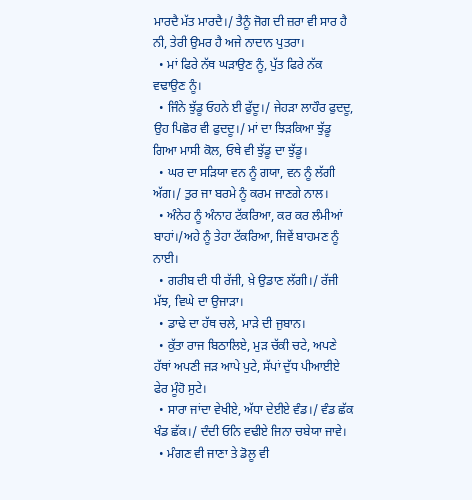ਮਾਰਦੈ ਮੱਤ ਮਾਰਦੈ।/ ਤੈਨੂੰ ਜੋਗ ਦੀ ਜ਼ਰਾ ਵੀ ਸਾਰ ਹੈ ਨੀ, ਤੇਰੀ ਉਮਰ ਹੈ ਅਜੇ ਨਾਦਾਨ ਪੁਤਰਾ।
  • ਮਾਂ ਫਿਰੇ ਨੱਥ ਘੜਾਉਣ ਨੂੰ, ਪੁੱਤ ਫਿਰੇ ਨੱਕ ਵਢਾਉਣ ਨੂੰ।
  • ਜਿੰਨੇ ਝੁੱਡੂ ਓਹਨੇ ਈ ਫੁੱਦੂ।/ ਜੇਹੜਾ ਲਾਹੌਰ ਫੁਦਦੂ, ਉਹ ਪਿਛੋਰ ਵੀ ਫੁਦਦੂ।/ ਮਾਂ ਦਾ ਝਿੜਕਿਆ ਝੁੱਡੂ ਗਿਆ ਮਾਸੀ ਕੋਲ, ਓਥੇ ਵੀ ਝੁੱਡੂ ਦਾ ਝੁੱਡੂ।
  • ਘਰ ਦਾ ਸੜਿਯਾ ਵਨ ਨੂੰ ਗਯਾ, ਵਨ ਨੂੰ ਲੱਗੀ ਅੱਗ।/ ਤੁਰ ਜਾ ਬਰਮੇ ਨੂੰ ਕਰਮ ਜਾਣਗੇ ਨਾਲ।
  • ਅੰਨੇਹ ਨੂੰ ਅੰਨਾਹ ਟੱਕਰਿਆ, ਕਰ ਕਰ ਲੰਮੀਆਂ ਬਾਹਾਂ।/ਅਹੇ ਨੂੰ ਤੇਹਾ ਟੱਕਰਿਆ, ਜਿਵੇਂ ਬਾਹਮਣ ਨੂੰ ਨਾਈ।
  • ਗਰੀਬ ਦੀ ਧੀ ਰੱਜੀ, ਖ਼ੇ ਉਡਾਣ ਲੱਗੀ।/ ਰੱਜੀ ਮੱਝ, ਵਿਘੇ ਦਾ ਉਜਾੜਾ।
  • ਡਾਢੇ ਦਾ ਹੱਥ ਚਲੇ, ਮਾੜੇ ਦੀ ਜੁਬਾਨ।
  • ਕੁੱਤਾ ਰਾਜ ਬਿਠਾਲਿਏ, ਮੁੜ ਚੱਕੀ ਚਟੇ, ਅਪਣੇ ਹੱਥਾਂ ਅਪਣੀ ਜੜ ਆਪੇ ਪੁਟੇ, ਸੱਪਾਂ ਦੁੱਧ ਪੀਆਈਏ ਫੇਰ ਮੂੰਹੋ ਸੁਟੇ।
  • ਸਾਰਾ ਜਾਂਦਾ ਵੇਖੀਏ, ਅੱਧਾ ਦੇਈਏ ਵੰਡ।/ ਵੰਡ ਛੱਕ ਖੰਡ ਛੱਕ।/ ਦੰਦੀ ਓਨਿ ਵਢੀਏ ਜਿਨਾ ਚਬੇਯਾ ਜਾਵੇ।
  • ਮੰਗਣ ਵੀ ਜਾਣਾ ਤੇ ਡੋਲੂ ਵੀ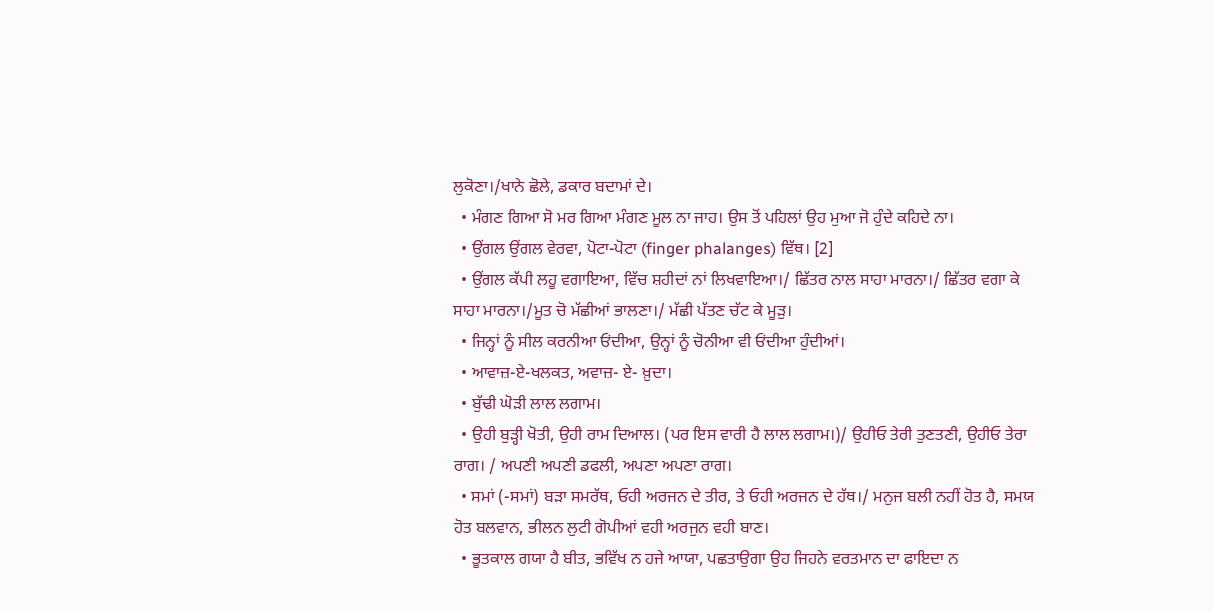ਲੁਕੋਣਾ।/ਖਾਨੇ ਛੋਲੇ, ਡਕਾਰ ਬਦਾਮਾਂ ਦੇ।
  • ਮੰਗਣ ਗਿਆ ਸੋ ਮਰ ਗਿਆ ਮੰਗਣ ਮੂਲ ਨਾ ਜਾਹ। ਉਸ ਤੋਂ ਪਹਿਲਾਂ ਉਹ ਮੁਆ ਜੋ ਹੁੰਦੇ ਕਹਿਦੇ ਨਾ।
  • ਉਂਗਲ ਉਂਗਲ ਵੇਰਵਾ, ਪੋਟਾ-ਪੋਟਾ (finger phalanges) ਵਿੱਥ। [2]
  • ਉਂਗਲ ਕੱਪੀ ਲਹੂ ਵਗਾਇਆ, ਵਿੱਚ ਸ਼ਹੀਦਾਂ ਨਾਂ ਲਿਖਵਾਇਆ।/ ਛਿੱਤਰ ਨਾਲ ਸਾਹਾ ਮਾਰਨਾ।/ ਛਿੱਤਰ ਵਗਾ ਕੇ ਸਾਹਾ ਮਾਰਨਾ।/ਮੂਤ ਚੋ ਮੱਛੀਆਂ ਭਾਲਣਾ।/ ਮੱਛੀ ਪੱਤਣ ਚੱਟ ਕੇ ਮੂੜੁ।
  • ਜਿਨ੍ਹਾਂ ਨੂੰ ਸੀਲ ਕਰਨੀਆ ਓਂਦੀਆ, ਉਨ੍ਹਾਂ ਨੂੰ ਚੋਨੀਆ ਵੀ ਓਂਦੀਆ ਹੁੰਦੀਆਂ।
  • ਆਵਾਜ਼-ਏ-ਖਲਕਤ, ਅਵਾਜ਼- ਏ- ਖ਼ੁਦਾ।
  • ਬੁੱਢੀ ਘੋੜੀ ਲਾਲ ਲਗਾਮ।
  • ਉਹੀ ਬੁੜ੍ਹੀ ਖੋਤੀ, ਉਹੀ ਰਾਮ ਦਿਆਲ। (ਪਰ ਇਸ ਵਾਰੀ ਹੈ ਲਾਲ ਲਗਾਮ।)/ ਉਹੀਓ ਤੇਰੀ ਤੁਣਤਣੀ, ਉਹੀਓ ਤੇਰਾ ਰਾਗ। / ਅਪਣੀ ਅਪਣੀ ਡਫਲੀ, ਅਪਣਾ ਅਪਣਾ ਰਾਗ।
  • ਸਮਾਂ (-ਸਮਾਂ) ਬੜਾ ਸਮਰੱਥ, ਓਹੀ ਅਰਜਨ ਦੇ ਤੀਰ, ਤੇ ਓਹੀ ਅਰਜਨ ਦੇ ਹੱਥ।/ ਮਨੁਜ ਬਲੀ ਨਹੀਂ ਹੋਤ ਹੈ, ਸਮਯ ਹੋਤ ਬਲਵਾਨ, ਭੀਲਨ ਲੁਟੀ ਗੋਪੀਆਂ ਵਹੀ ਅਰਜੁਨ ਵਹੀ ਬਾਣ।
  • ਭੂਤਕਾਲ ਗਯਾ ਹੈ ਬੀਤ, ਭਵਿੱਖ ਨ ਹਜੇ ਆਯਾ, ਪਛਤਾਉਗਾ ਉਹ ਜਿਹਨੇ ਵਰਤਮਾਨ ਦਾ ਫਾਇਦਾ ਨ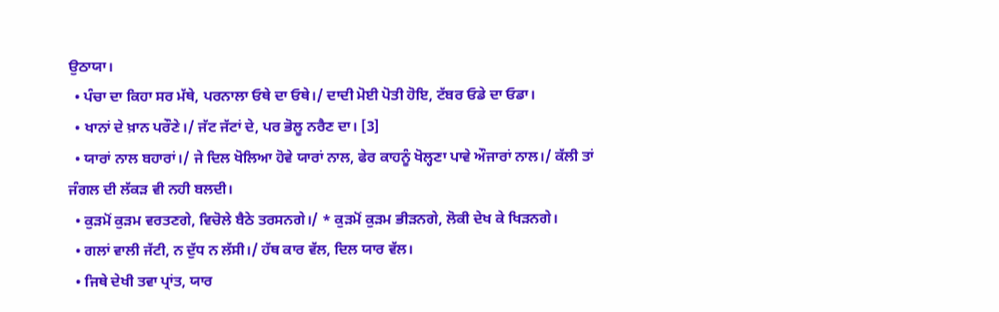ਉਠਾਯਾ।
  • ਪੰਚਾ ਦਾ ਕਿਹਾ ਸਰ ਮੱਥੇ, ਪਰਨਾਲਾ ਓਥੇ ਦਾ ਓਥੇ।/ ਦਾਦੀ ਮੋਈ ਪੋਤੀ ਹੋਇ, ਟੱਬਰ ਓਡੇ ਦਾ ਓਡਾ।
  • ਖਾਨਾਂ ਦੇ ਖ਼ਾਨ ਪਰੌਣੇ।/ ਜੱਟ ਜੱਟਾਂ ਦੇ, ਪਰ ਭੋਲੂ ਨਰੈਣ ਦਾ। [3]
  • ਯਾਰਾਂ ਨਾਲ ਬਹਾਰਾਂ।/ ਜੇ ਦਿਲ ਖੋਲਿਆ ਹੋਵੇ ਯਾਰਾਂ ਨਾਲ, ਫੇਰ ਕਾਹਨੂੰ ਖੋਲ੍ਹਣਾ ਪਾਵੇ ਔਜਾਰਾਂ ਨਾਲ।/ ਕੱਲੀ ਤਾਂ ਜੰਗਲ ਦੀ ਲੱਕੜ ਵੀ ਨਹੀ ਬਲਦੀ।
  • ਕੁੜਮੋਂ ਕੁੜਮ ਵਰਤਣਗੇ, ਵਿਚੋਲੇ ਬੈਠੇ ਤਰਸਨਗੇ।/ * ਕੁੜਮੋਂ ਕੁੜਮ ਭੀੜਨਗੇ, ਲੋਕੀ ਦੇਖ ਕੇ ਖਿੜਨਗੇ।
  • ਗਲਾਂ ਵਾਲੀ ਜੱਟੀ, ਨ ਦੁੱਧ ਨ ਲੱਸੀ।/ ਹੱਥ ਕਾਰ ਵੱਲ, ਦਿਲ ਯਾਰ ਵੱਲ।
  • ਜਿਥੇ ਦੇਖੀ ਤਵਾ ਪ੍ਰਾਂਤ, ਯਾਰ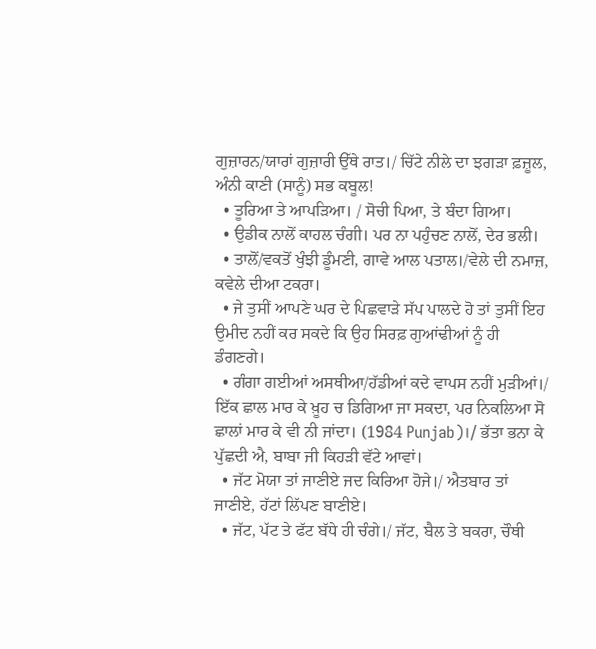ਗੁਜ਼ਾਰਨ/ਯਾਰਾਂ ਗੁਜ਼ਾਰੀ ਉੱਥੇ ਰਾਤ।/ ਚਿੱਟੇ ਨੀਲੇ ਦਾ ਝਗੜਾ ਫ਼ਜ਼ੂਲ, ਅੰਨੀ ਕਾਣੀ (ਸਾਨੂੰ) ਸਭ ਕਬੂਲ!
  • ਤੂਰਿਆ ਤੇ ਆਪੜਿਆ। / ਸੋਚੀ ਪਿਆ, ਤੇ ਬੰਦਾ ਗਿਆ।
  • ਉਡੀਕ ਨਾਲੋਂ ਕਾਹਲ ਚੰਗੀ। ਪਰ ਨਾ ਪਹੁੰਚਣ ਨਾਲੋਂ, ਦੇਰ ਭਲੀ।
  • ਤਾਲੋਂ/ਵਕਤੋਂ ਖੁੰਝੀ ਡੂੰਮਣੀ, ਗਾਵੇ ਆਲ ਪਤਾਲ।/ਵੇਲੇ ਦੀ ਨਮਾਜ਼, ਕਵੇਲੇ ਦੀਆ ਟਕਰਾ।
  • ਜੇ ਤੁਸੀਂ ਆਪਣੇ ਘਰ ਦੇ ਪਿਛਵਾੜੇ ਸੱਪ ਪਾਲਦੇ ਹੋ ਤਾਂ ਤੁਸੀਂ ਇਹ ਉਮੀਦ ਨਹੀਂ ਕਰ ਸਕਦੇ ਕਿ ਉਹ ਸਿਰਫ਼ ਗੁਆਂਢੀਆਂ ਨੂੰ ਹੀ ਡੰਗਣਗੇ।
  • ਗੰਗਾ ਗਈਆਂ ਅਸਥੀਆ/ਹੱਡੀਆਂ ਕਦੇ ਵਾਪਸ ਨਹੀਂ ਮੁੜੀਆਂ।/ ਇੱਕ ਛਾਲ ਮਾਰ ਕੇ ਖ਼ੂਹ ਚ ਡਿਗਿਆ ਜਾ ਸਕਦਾ, ਪਰ ਨਿਕਲਿਆ ਸੋ ਛਾਲਾਂ ਮਾਰ ਕੇ ਵੀ ਨੀ ਜਾਂਦਾ। (1984 Punjab)।/ ਭੱਤਾ ਭਨਾ ਕੇ ਪੁੱਛਦੀ ਐ, ਬਾਬਾ ਜੀ ਕਿਹੜੀ ਵੱਟੇ ਆਵਾਂ।
  • ਜੱਟ ਮੋਯਾ ਤਾਂ ਜਾਣੀਏ ਜਦ ਕਿਰਿਆ ਹੋਜੇ।/ ਐਤਬਾਰ ਤਾਂ ਜਾਣੀਏ, ਹੱਟਾਂ ਲਿੱਪਣ ਬਾਣੀਏ।
  • ਜੱਟ, ਪੱਟ ਤੇ ਫੱਟ ਬੱਧੇ ਹੀ ਚੰਗੇ।/ ਜੱਟ, ਬੈਲ ਤੇ ਬਕਰਾ, ਚੌਥੀ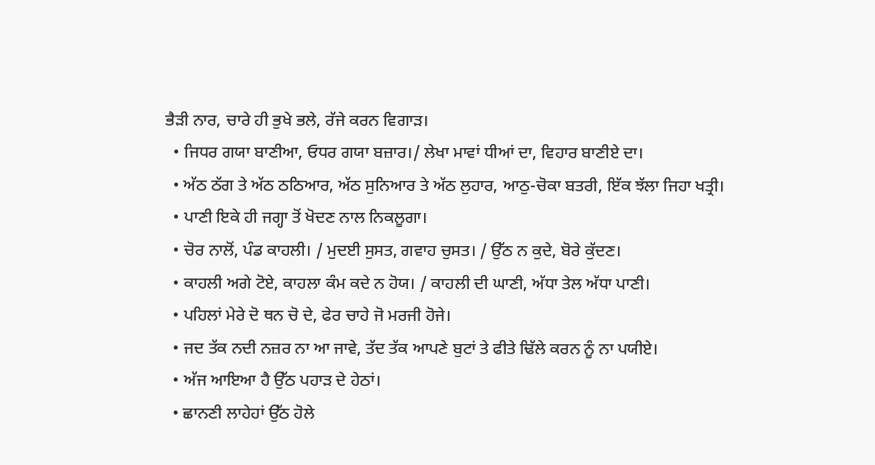ਭੈੜੀ ਨਾਰ, ਚਾਰੇ ਹੀ ਭੁਖੇ ਭਲੇ, ਰੱਜੇ ਕਰਨ ਵਿਗਾੜ।
  • ਜਿਧਰ ਗਯਾ ਬਾਣੀਆ, ਓਧਰ ਗਯਾ ਬਜ਼ਾਰ।/ ਲੇਖਾ ਮਾਵਾਂ ਧੀਆਂ ਦਾ, ਵਿਹਾਰ ਬਾਣੀਏ ਦਾ।
  • ਅੱਠ ਠੱਗ ਤੇ ਅੱਠ ਠਠਿਆਰ, ਅੱਠ ਸੁਨਿਆਰ ਤੇ ਅੱਠ ਲੁਹਾਰ, ਆਠੁ-ਚੋਕਾ ਬਤਰੀ, ਇੱਕ ਝੱਲਾ ਜਿਹਾ ਖਤ੍ਰੀ।
  • ਪਾਣੀ ਇਕੇ ਹੀ ਜਗ੍ਹਾ ਤੋਂ ਖੋਦਣ ਨਾਲ ਨਿਕਲੂਗਾ।
  • ਚੋਰ ਨਾਲੋਂ, ਪੰਡ ਕਾਹਲੀ। / ਮੁਦਈ ਸੁਸਤ, ਗਵਾਹ ਚੁਸਤ। / ਉੱਠ ਨ ਕੁਦੇ, ਬੋਰੇ ਕੁੱਦਣ।
  • ਕਾਹਲੀ ਅਗੇ ਟੋਏ, ਕਾਹਲਾ ਕੰਮ ਕਦੇ ਨ ਹੋਯ। / ਕਾਹਲੀ ਦੀ ਘਾਣੀ, ਅੱਧਾ ਤੇਲ ਅੱਧਾ ਪਾਣੀ।
  • ਪਹਿਲਾਂ ਮੇਰੇ ਦੋ ਥਨ ਚੋ ਦੇ, ਫੇਰ ਚਾਹੇ ਜੋ ਮਰਜੀ ਹੋਜੇ।
  • ਜਦ ਤੱਕ ਨਦੀ ਨਜ਼ਰ ਨਾ ਆ ਜਾਵੇ, ਤੱਦ ਤੱਕ ਆਪਣੇ ਬੁਟਾਂ ਤੇ ਫੀਤੇ ਢਿੱਲੇ ਕਰਨ ਨੂੰ ਨਾ ਪਯੀਏ।
  • ਅੱਜ ਆਇਆ ਹੈ ਉੱਠ ਪਹਾੜ ਦੇ ਹੇਠਾਂ।
  • ਛਾਨਣੀ ਲਾਹੇਹਾਂ ਉੱਠ ਹੋਲੇ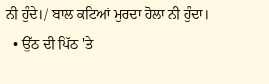ਨੀ ਹੁੰਦੇ।/ ਬਾਲ ਕਟਿਆਂ ਮੁਰਦਾ ਹੋਲਾ ਨੀ ਹੁੰਦਾ।
  • ਉੱਠ ਦੀ ਪਿੱਠ 'ਤੇ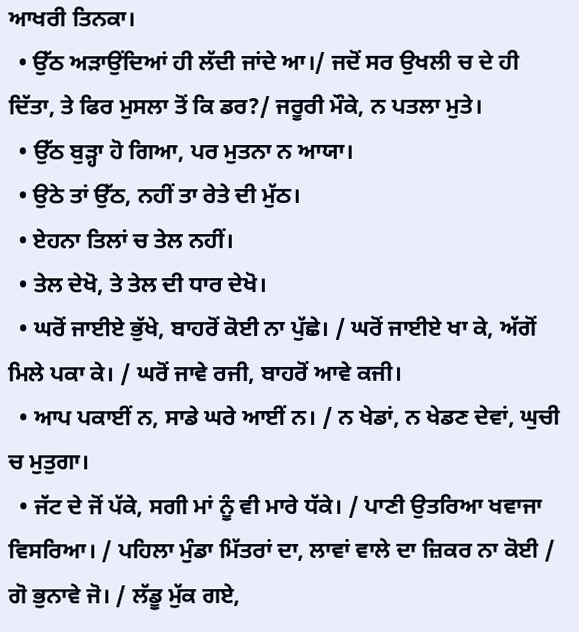ਆਖਰੀ ਤਿਨਕਾ।
  • ਉੱਠ ਅੜਾਉਂਦਿਆਂ ਹੀ ਲੱਦੀ ਜਾਂਦੇ ਆ।/ ਜਦੋਂ ਸਰ ਉਖਲੀ ਚ ਦੇ ਹੀ ਦਿੱਤਾ, ਤੇ ਫਿਰ ਮੁਸਲਾ ਤੋਂ ਕਿ ਡਰ?/ ਜਰੂਰੀ ਮੌਕੇ, ਨ ਪਤਲਾ ਮੁਤੇ।
  • ਉੱਠ ਬੁੜ੍ਹਾ ਹੋ ਗਿਆ, ਪਰ ਮੁਤਨਾ ਨ ਆਯਾ।
  • ਉਠੇ ਤਾਂ ਉੱਠ, ਨਹੀਂ ਤਾ ਰੇਤੇ ਦੀ ਮੁੱਠ।
  • ਏਹਨਾ ਤਿਲਾਂ ਚ ਤੇਲ ਨਹੀਂ।
  • ਤੇਲ ਦੇਖੋ, ਤੇ ਤੇਲ ਦੀ ਧਾਰ ਦੇਖੋ।
  • ਘਰੋਂ ਜਾਈਏ ਭੁੱਖੇ, ਬਾਹਰੋਂ ਕੋਈ ਨਾ ਪੁੱਛੇ। / ਘਰੋਂ ਜਾਈਏ ਖਾ ਕੇ, ਅੱਗੋਂ ਮਿਲੇ ਪਕਾ ਕੇ। / ਘਰੋਂ ਜਾਵੇ ਰਜੀ, ਬਾਹਰੋਂ ਆਵੇ ਕਜੀ।
  • ਆਪ ਪਕਾਈਂ ਨ, ਸਾਡੇ ਘਰੇ ਆਈਂ ਨ। / ਨ ਖੇਡਾਂ, ਨ ਖੇਡਣ ਦੇਵਾਂ, ਘੁਚੀ ਚ ਮੁਤੁਗਾ।
  • ਜੱਟ ਦੇ ਜੋਂ ਪੱਕੇ, ਸਗੀ ਮਾਂ ਨੂੰ ਵੀ ਮਾਰੇ ਧੱਕੇ। / ਪਾਣੀ ਉਤਰਿਆ ਖਵਾਜਾ ਵਿਸਰਿਆ। / ਪਹਿਲਾ ਮੁੰਡਾ ਮਿੱਤਰਾਂ ਦਾ, ਲਾਵਾਂ ਵਾਲੇ ਦਾ ਜ਼ਿਕਰ ਨਾ ਕੋਈ / ਗੋ ਭੁਨਾਵੇ ਜੋ। / ਲੱਡੂ ਮੁੱਕ ਗਏ,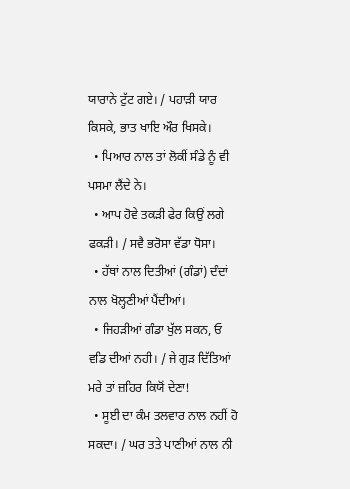ਯਾਰਾਨੇ ਟੁੱਟ ਗਏ। / ਪਹਾੜੀ ਯਾਰ ਕਿਸਕੇ, ਭਾਤ ਖਾਇ ਔਰ ਖਿਸਕੇ।
  • ਪਿਆਰ ਨਾਲ ਤਾਂ ਲੋਕੀਂ ਸੰਡੇ ਨੂੰ ਵੀ ਪਸਮਾ ਲੈਂਦੇ ਨੇ।
  • ਆਪ ਹੋਵੇ ਤਕੜੀ ਫੇਰ ਕਿਉਂ ਲਗੇ ਫਕੜੀ। / ਸਵੈ ਭਰੋਸਾ ਵੱਡਾ ਧੋਸਾ।
  • ਹੱਥਾਂ ਨਾਲ ਦਿਤੀਆਂ (ਗੰਡਾਂ) ਦੰਦਾਂ ਨਾਲ ਖੋਲ੍ਹਣੀਆਂ ਪੈਂਦੀਆਂ।
  • ਜਿਹੜੀਆਂ ਗੰਡਾ ਖੁੱਲ ਸਕਨ, ਓ ਵਡਿ ਦੀਆਂ ਨਹੀ। / ਜੇ ਗੁੜ ਦਿੱਤਿਆਂ ਮਰੇ ਤਾਂ ਜ਼ਹਿਰ ਕਿਯੋਂ ਦੇਣਾ!
  • ਸੂਈ ਦਾ ਕੰਮ ਤਲਵਾਰ ਨਾਲ ਨਹੀਂ ਹੋ ਸਕਦਾ। / ਘਰ ਤਤੇ ਪਾਣੀਆਂ ਨਾਲ ਨੀ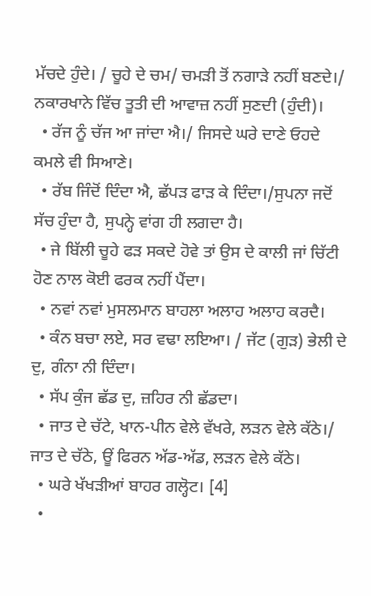ਮੱਚਦੇ ਹੁੰਦੇ। / ਚੂਹੇ ਦੇ ਚਮ/ ਚਮੜੀ ਤੋਂ ਨਗਾੜੇ ਨਹੀਂ ਬਣਦੇ।/ ਨਕਾਰਖਾਨੇ ਵਿੱਚ ਤੂਤੀ ਦੀ ਆਵਾਜ਼ ਨਹੀਂ ਸੁਣਦੀ (ਹੁੰਦੀ)।
  • ਰੱਜ ਨੂੰ ਚੱਜ ਆ ਜਾਂਦਾ ਐ।/ ਜਿਸਦੇ ਘਰੇ ਦਾਣੇ ਓਹਦੇ ਕਮਲੇ ਵੀ ਸਿਆਣੇ।
  • ਰੱਬ ਜਿੰਦੋਂ ਦਿੰਦਾ ਐ, ਛੱਪੜ ਫਾੜ ਕੇ ਦਿੰਦਾ।/ਸੁਪਨਾ ਜਦੋਂ ਸੱਚ ਹੁੰਦਾ ਹੈ, ਸੁਪਨ੍ਹੇ ਵਾਂਗ ਹੀ ਲਗਦਾ ਹੈ।
  • ਜੇ ਬਿੱਲੀ ਚੂਹੇ ਫੜ ਸਕਦੇ ਹੋਵੇ ਤਾਂ ਉਸ ਦੇ ਕਾਲੀ ਜਾਂ ਚਿੱਟੀ ਹੋਣ ਨਾਲ ਕੋਈ ਫਰਕ ਨਹੀਂ ਪੈਂਦਾ।
  • ਨਵਾਂ ਨਵਾਂ ਮੁਸਲਮਾਨ ਬਾਹਲਾ ਅਲਾਹ ਅਲਾਹ ਕਰਦੈ।
  • ਕੰਨ ਬਚਾ ਲਏ, ਸਰ ਵਢਾ ਲਇਆ। / ਜੱਟ (ਗੁੜ) ਭੇਲੀ ਦੇ ਦੁ, ਗੰਨਾ ਨੀ ਦਿੰਦਾ।
  • ਸੱਪ ਕੁੰਜ ਛੱਡ ਦੁ, ਜ਼ਹਿਰ ਨੀ ਛੱਡਦਾ।
  • ਜਾਤ ਦੇ ਚੱਟੇ, ਖਾਨ-ਪੀਨ ਵੇਲੇ ਵੱਖਰੇ, ਲੜਨ ਵੇਲੇ ਕੱਠੇ।/ ਜਾਤ ਦੇ ਚੱਠੇ, ਊਂ ਫਿਰਨ ਅੱਡ-ਅੱਡ, ਲੜਨ ਵੇਲੇ ਕੱਠੇ।
  • ਘਰੇ ਖੱਖੜੀਆਂ ਬਾਹਰ ਗਲ੍ਹੋਟ। [4]
  •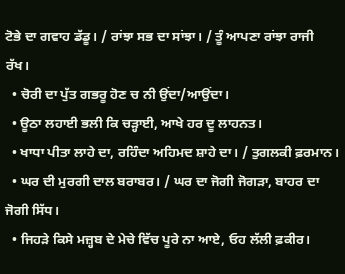ਟੋਭੇ ਦਾ ਗਵਾਹ ਡੱਡੂ। / ਰਾਂਝਾ ਸਭ ਦਾ ਸਾਂਝਾ। / ਤੂੰ ਆਪਣਾ ਰਾਂਝਾ ਰਾਜੀ ਰੱਖ।
  • ਚੋਰੀ ਦਾ ਪੁੱਤ ਗਭਰੂ ਹੋਣ ਚ ਨੀ ਉਂਦਾ/ਆਉਂਦਾ।
  • ਊਠਾ ਲਹਾਈ ਭਲੀ ਕਿ ਚੜ੍ਹਾਈ, ਆਖੇ ਹਰ ਦੂ ਲਾਹਨਤ।
  • ਖਾਧਾ ਪੀਤਾ ਲਾਹੇ ਦਾ, ਰਹਿੰਦਾ ਅਹਿਮਦ ਸ਼ਾਹੇ ਦਾ। / ਤੁਗਲਕੀ ਫ਼ਰਮਾਨ।
  • ਘਰ ਦੀ ਮੁਰਗੀ ਦਾਲ ਬਰਾਬਰ। / ਘਰ ਦਾ ਜੋਗੀ ਜੋਗੜਾ, ਬਾਹਰ ਦਾ ਜੋਗੀ ਸਿੱਧ।
  • ਜਿਹੜੇ ਕਿਸੇ ਮਜ਼੍ਹਬ ਦੇ ਮੇਚੇ ਵਿੱਚ ਪੂਰੇ ਨਾ ਆਏ, ਓਹ ਲੱਲੀ ਫ਼ਕੀਰ।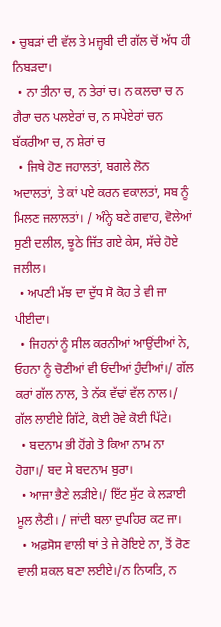• ਚੁਬੜਾਂ ਦੀ ਵੱਲ ਤੇ ਮਜ਼੍ਹਬੀ ਦੀ ਗੱਲ ਚੋਂ ਅੱਧ ਹੀ ਨਿਬੜਦਾ।
  • ਨਾ ਤੀਨਾ ਚ, ਨ ਤੇਰਾਂ ਚ। ਨ ਕਲਚਾ ਚ ਨ ਗੈਰਾ ਚਨ ਪਲਏਰਾਂ ਚ, ਨ ਸਪੇਏਰਾਂ ਚਨ ਬੱਕਰੀਆ ਚ, ਨ ਸ਼ੇਰਾਂ ਚ
  • ਜਿਥੇ ਹੋਣ ਜਹਾਲਤਾਂ, ਬਗਲੇ ਲੋਨ ਅਦਾਲਤਾਂ, ਤੇ ਕਾਂ ਪਏ ਕਰਨ ਵਕਾਲਤਾਂ, ਸਬ ਨੂੰ ਮਿਲਣ ਜਲਾਲਤਾਂ। / ਅੰਨ੍ਹੇ ਬਣੇ ਗਵਾਹ, ਵੋਲੇਆਂ ਸੁਣੀ ਦਲੀਲ, ਝੂਠੇ ਜਿੱਤ ਗਏ ਕੇਸ, ਸੱਚੇ ਹੋਏ ਜਲੀਲ।
  • ਅਪਣੀ ਮੱਝ ਦਾ ਦੁੱਧ ਸੋ ਕੋਹ ਤੇ ਵੀ ਜਾ ਪੀਈਦਾ।
  • ਜਿਹਨਾਂ ਨੂੰ ਸੀਲ ਕਰਨੀਆਂ ਆਉਂਦੀਆਂ ਨੇ, ਓਹਨਾ ਨੂੰ ਚੋਣੀਆਂ ਵੀ ਓਂਦੀਆਂ ਹੁੰਦੀਆਂ।/ ਗੱਲ ਕਰਾਂ ਗੱਲ ਨਾਲ, ਤੇ ਨੱਕ ਵੱਢਾਂ ਵੱਲ ਨਾਲ।/ ਗੱਲ ਲਾਈਏ ਗਿੱਟੇ, ਕੋਈ ਰੋਵੇ ਕੋਈ ਪਿੱਟੇ।
  • ਬਦਨਾਮ ਭੀ ਹੋਂਗੇ ਤੋ ਕਿਆ ਨਾਮ ਨਾ ਹੋਗਾ।/ ਬਦ ਸੇ ਬਦਨਾਮ ਬੁਰਾ।
  • ਆਜਾ ਭੈਣੇ ਲੜੀਏ।/ ਇੱਟ ਸੁੱਟ ਕੇ ਲੜਾਈ ਮੂਲ ਲੈਣੀ। / ਜਾਂਦੀ ਬਲਾ ਦੁਪਹਿਰ ਕਟ ਜਾ।
  • ਅਫ਼ਸੋਸ ਵਾਲੀ ਥਾਂ ਤੇ ਜੇ ਰੋਇਏ ਨਾ, ਤੋਂ ਰੋਣ ਵਾਲੀ ਸ਼ਕਲ ਬਣਾ ਲਈਏ।/ਨ ਨਿਯਤਿ, ਨ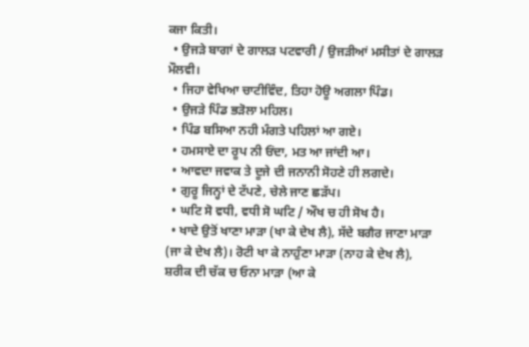ਕਜਾ ਕਿਤੀ।
  • ਉਜੜੇ ਬਾਗਾਂ ਦੇ ਗਾਲੜ ਪਟਵਾਰੀ / ਉਜੜੀਆਂ ਮਸੀਤਾਂ ਦੇ ਗਾਲੜ ਮੌਲਵੀ।
  • ਜਿਹਾ ਵੇਖਿਆ ਚਾਟੀਵਿੰਦ, ਤਿਹਾ ਹੋਊ ਅਗਲਾ ਪਿੰਡ।
  • ਉਜੜੇ ਪਿੰਡ ਭੜੋਲਾ ਮਹਿਲ।
  • ਪਿੰਡ ਬਸਿਆ ਨਹੀ ਮੰਗਤੇ ਪਹਿਲਾਂ ਆ ਗਏ।
  • ਹਮਸਾਏ ਦਾ ਰੂਪ ਨੀ ਓਂਦਾ, ਮਤ ਆ ਜਾਂਦੀ ਆ।
  • ਆਵਦਾ ਜਵਾਕ ਤੇ ਦੂਜੇ ਦੀ ਜਨਾਨੀ ਸੋਹਣੇ ਹੀ ਲਗਦੇ।
  • ਗੁਰੂ ਜਿਨ੍ਹਾਂ ਦੇ ਟੱਪਣੇ, ਚੇਲੇ ਜਾਣ ਛੜੱਪ।
  • ਘਟਿ ਸੋ ਵਧੀ, ਵਧੀ ਸੋ ਘਟਿ / ਔਖ ਚ ਹੀ ਸੋਖ ਹੈ।
  • ਖਾਦੇ ਉਤੋਂ ਖਾਣਾ ਮਾੜਾ (ਖਾ ਕੇ ਦੇਖ ਲੈ), ਸੱਦੇ ਬਗੈਰ ਜਾਣਾ ਮਾੜਾ (ਜਾ ਕੇ ਦੇਖ ਲੈ)। ਰੋਟੀ ਖਾ ਕੇ ਨਾਹੁੰਣਾ ਮਾੜਾ (ਨਾਹ ਕੇ ਦੇਖ ਲੈ), ਸ਼ਰੀਕ ਦੀ ਚੱਕ ਚ ਓਨਾ ਮਾੜਾ (ਆ ਕੇ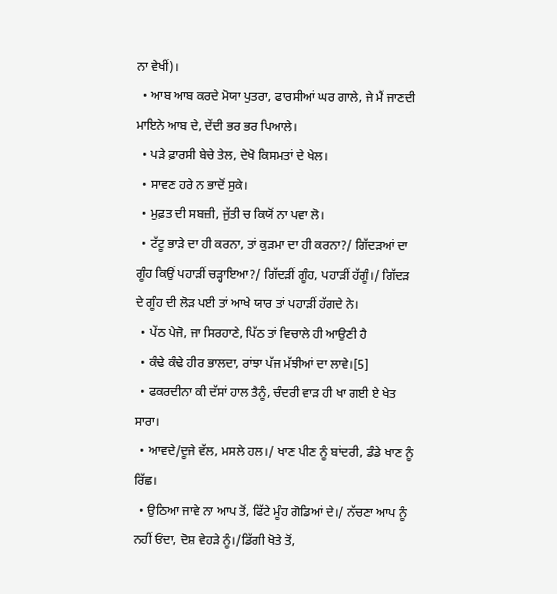ਨਾ ਵੇਖੀਂ)।
  • ਆਬ ਆਬ ਕਰਦੇ ਮੋਯਾ ਪੁਤਰਾ, ਫਾਰਸੀਆਂ ਘਰ ਗਾਲੇ, ਜੇ ਮੈਂ ਜਾਣਦੀ ਮਾਇਨੇ ਆਬ ਦੇ, ਦੇਂਦੀ ਭਰ ਭਰ ਪਿਆਲੇ।
  • ਪੜੇ ਫ਼ਾਰਸੀ ਬੇਚੇ ਤੇਲ, ਦੇਖੋ ਕਿਸਮਤਾਂ ਦੇ ਖੇਲ।
  • ਸਾਵਣ ਹਰੇ ਨ ਭਾਦੋਂ ਸੁਕੇ।
  • ਮੁਫ਼ਤ ਦੀ ਸਬਜ਼ੀ, ਜੁੱਤੀ ਚ ਕਿਯੋਂ ਨਾ ਪਵਾ ਲੋ।
  • ਟੱਟੂ ਭਾੜੇ ਦਾ ਹੀ ਕਰਨਾ, ਤਾਂ ਕੁੜਮਾ ਦਾ ਹੀ ਕਰਨਾ?/ ਗਿੱਦੜਆਂ ਦਾ ਗੂੰਹ ਕਿਉਂ ਪਹਾੜੀਂ ਚੜ੍ਹਾਇਆ?/ ਗਿੱਦੜੀਂ ਗੂੰਹ, ਪਹਾੜੀਂ ਹੱਗੂੰ।/ ਗਿੱਦੜ ਦੇ ਗੂੰਹ ਦੀ ਲੋੜ ਪਈ ਤਾਂ ਆਖੇ ਯਾਰ ਤਾਂ ਪਹਾੜੀਂ ਹੱਗਦੇ ਨੇ।
  • ਪੇਂਠ ਪੇਜੋ, ਜਾ ਸਿਰਹਾਣੇ, ਪਿੱਠ ਤਾਂ ਵਿਚਾਲੇ ਹੀ ਆਉਣੀ ਹੈ
  • ਕੰਢੇ ਕੰਢੇ ਹੀਰ ਭਾਲਦਾ, ਰਾਂਝਾ ਪੱਜ ਮੱਝੀਆਂ ਦਾ ਲਾਵੇ।[5]
  • ਫਕਰਦੀਨਾ ਕੀ ਦੱਸਾਂ ਹਾਲ ਤੈਨੂੰ, ਚੰਦਰੀ ਵਾੜ ਹੀ ਖਾ ਗਈ ਏ ਖੇਤ ਸਾਰਾ।
  • ਆਵਦੇ/ਦੂਜੇ ਵੱਲ, ਮਸਲੇ ਹਲ।/ ਖਾਣ ਪੀਣ ਨੂੰ ਬਾਂਦਰੀ, ਡੰਡੇ ਖਾਣ ਨੂੰ ਰਿੱਛ।
  • ਉਠਿਆ ਜਾਵੇ ਨਾ ਆਪ ਤੋਂ, ਫਿੱਟੇ ਮੂੰਹ ਗੋਡਿਆਂ ਦੇ।/ ਨੱਚਣਾ ਆਪ ਨੂੰ ਨਹੀਂ ਓਂਦਾ, ਦੋਸ਼ ਵੇਹੜੇ ਨੂੰ।/ਡਿੱਗੀ ਖੋਤੇ ਤੋਂ,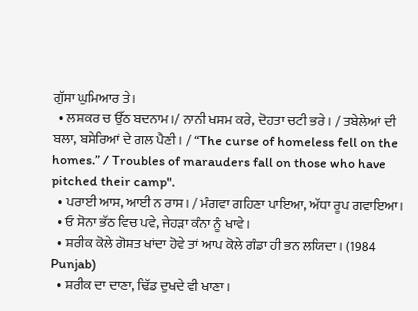ਗੁੱਸਾ ਘੁਮਿਆਰ ਤੇ।
  • ਲਸ਼ਕਰ ਚ ਉੱਠ ਬਦਨਾਮ।/ ਨਾਨੀ ਖਸਮ ਕਰੇ, ਦੋਹਤਾ ਚਟੀ ਭਰੇ। / ਤਬੇਲੇਆਂ ਦੀ ਬਲਾ, ਬਸੇਰਿਆਂ ਦੇ ਗਲ ਪੈਣੀ। / “The curse of homeless fell on the homes.” / Troubles of marauders fall on those who have pitched their camp".
  • ਪਰਾਈ ਆਸ, ਆਈ ਨ ਰਾਸ। / ਮੰਗਵਾ ਗਹਿਣਾ ਪਾਇਆ, ਅੱਧਾ ਰੂਪ ਗਵਾਇਆ।
  • ਓ ਸੋਨਾ ਭੱਠ ਵਿਚ ਪਵੇ, ਜੇਹੜਾ ਕੰਨਾ ਨੂੰ ਖਾਵੇ।
  • ਸ਼ਰੀਕ ਕੋਲੇ ਗੋਸ਼ਤ ਖਾਂਦਾ ਹੋਵੇ ਤਾਂ ਆਪ ਕੋਲੇ ਗੰਡਾ ਹੀ ਭਨ ਲਯਿਦਾ। (1984 Punjab)
  • ਸ਼ਰੀਕ ਦਾ ਦਾਣਾ, ਢਿੱਡ ਦੁਖਦੇ ਵੀ ਖਾਣਾ।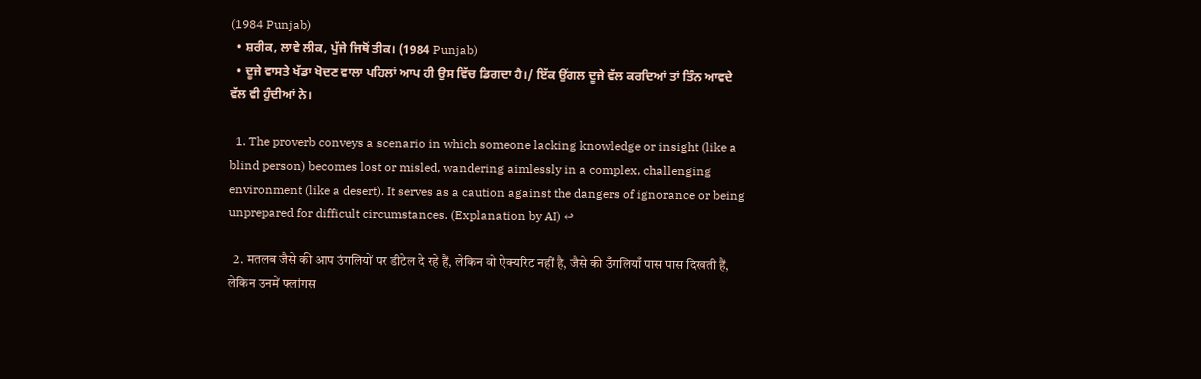(1984 Punjab)
  • ਸ਼ਰੀਕ, ਲਾਵੇ ਲੀਕ, ਪੁੱਜੇ ਜਿਥੋਂ ਤੀਕ। (1984 Punjab)
  • ਦੂਜੇ ਵਾਸਤੇ ਖੱਡਾ ਖੋਦਣ ਵਾਲਾ ਪਹਿਲਾਂ ਆਪ ਹੀ ਉਸ ਵਿੱਚ ਡਿਗਦਾ ਹੈ।/ ਇੱਕ ਉਂਗਲ ਦੂਜੇ ਵੱਲ ਕਰਦਿਆਂ ਤਾਂ ਤਿੰਨ ਆਵਦੇ ਵੱਲ ਵੀ ਹੁੰਦੀਆਂ ਨੇ।

  1. The proverb conveys a scenario in which someone lacking knowledge or insight (like a blind person) becomes lost or misled, wandering aimlessly in a complex, challenging environment (like a desert). It serves as a caution against the dangers of ignorance or being unprepared for difficult circumstances. (Explanation by AI) ↩

  2. मतलब जैसे की आप उंगलियों पर डीटेल दे रहे हैं, लेकिन वो ऐक्यरिट नहीं है, जैसे की उँगलियाँ पास पास दिखती हैं, लेकिन उनमें फ्लांगस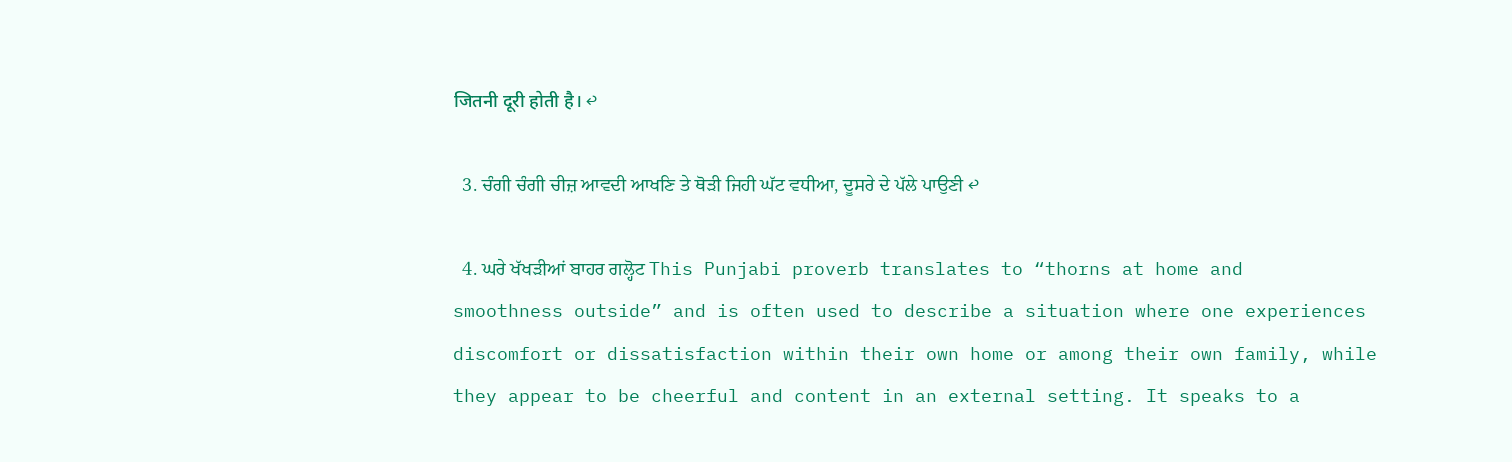जितनी दूरी होती है। ↩

  3. ਚੰਗੀ ਚੰਗੀ ਚੀਜ਼ ਆਵਦੀ ਆਖਣਿ ਤੇ ਥੋੜੀ ਜਿਹੀ ਘੱਟ ਵਧੀਆ, ਦੂਸਰੇ ਦੇ ਪੱਲੇ ਪਾਉਣੀ ↩

  4. ਘਰੇ ਖੱਖੜੀਆਂ ਬਾਹਰ ਗਲ੍ਹੋਟ This Punjabi proverb translates to “thorns at home and smoothness outside” and is often used to describe a situation where one experiences discomfort or dissatisfaction within their own home or among their own family, while they appear to be cheerful and content in an external setting. It speaks to a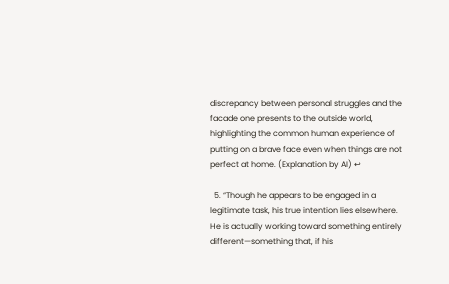discrepancy between personal struggles and the facade one presents to the outside world, highlighting the common human experience of putting on a brave face even when things are not perfect at home. (Explanation by AI) ↩

  5. “Though he appears to be engaged in a legitimate task, his true intention lies elsewhere. He is actually working toward something entirely different—something that, if his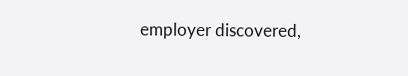employer discovered,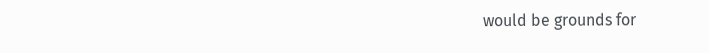would be grounds for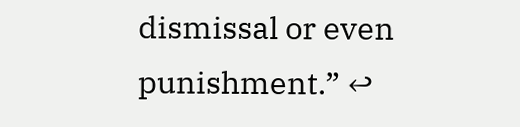dismissal or even punishment.” ↩